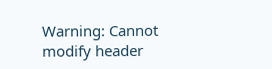Warning: Cannot modify header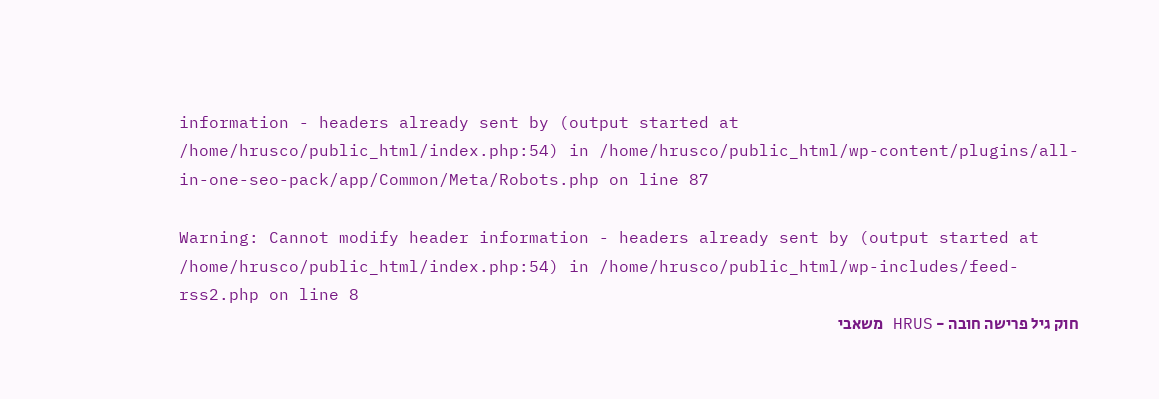information - headers already sent by (output started at /home/hrusco/public_html/index.php:54) in /home/hrusco/public_html/wp-content/plugins/all-in-one-seo-pack/app/Common/Meta/Robots.php on line 87

Warning: Cannot modify header information - headers already sent by (output started at /home/hrusco/public_html/index.php:54) in /home/hrusco/public_html/wp-includes/feed-rss2.php on line 8
חוק גיל פרישה חובה - HRUS משאבי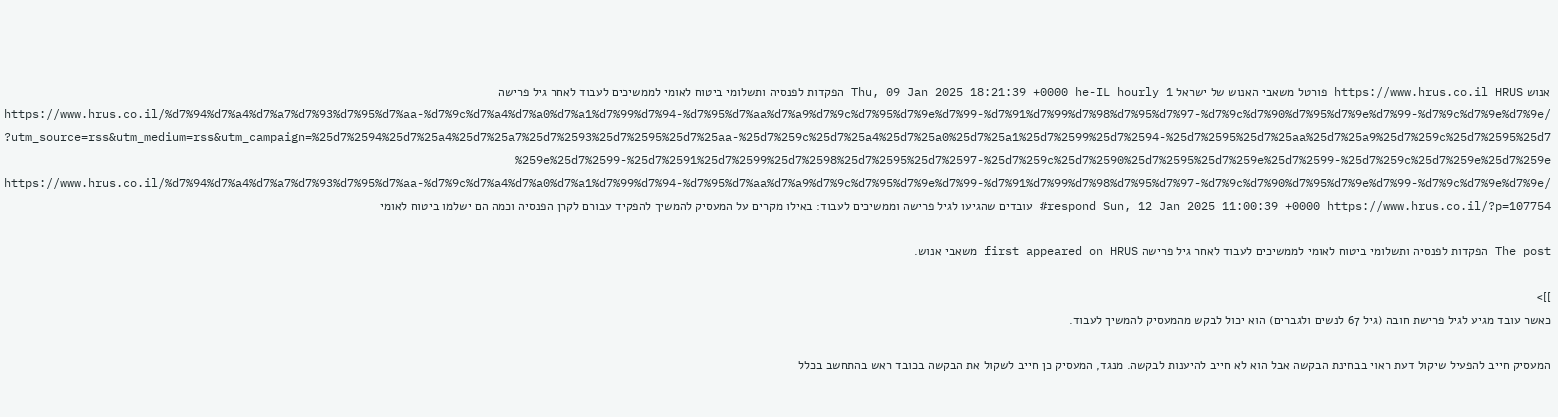אנוש https://www.hrus.co.il HRUS פורטל משאבי האנוש של ישראל Thu, 09 Jan 2025 18:21:39 +0000 he-IL hourly 1 הפקדות לפנסיה ותשלומי ביטוח לאומי לממשיכים לעבוד לאחר גיל פרישה https://www.hrus.co.il/%d7%94%d7%a4%d7%a7%d7%93%d7%95%d7%aa-%d7%9c%d7%a4%d7%a0%d7%a1%d7%99%d7%94-%d7%95%d7%aa%d7%a9%d7%9c%d7%95%d7%9e%d7%99-%d7%91%d7%99%d7%98%d7%95%d7%97-%d7%9c%d7%90%d7%95%d7%9e%d7%99-%d7%9c%d7%9e%d7%9e/?utm_source=rss&utm_medium=rss&utm_campaign=%25d7%2594%25d7%25a4%25d7%25a7%25d7%2593%25d7%2595%25d7%25aa-%25d7%259c%25d7%25a4%25d7%25a0%25d7%25a1%25d7%2599%25d7%2594-%25d7%2595%25d7%25aa%25d7%25a9%25d7%259c%25d7%2595%25d7%259e%25d7%2599-%25d7%2591%25d7%2599%25d7%2598%25d7%2595%25d7%2597-%25d7%259c%25d7%2590%25d7%2595%25d7%259e%25d7%2599-%25d7%259c%25d7%259e%25d7%259e https://www.hrus.co.il/%d7%94%d7%a4%d7%a7%d7%93%d7%95%d7%aa-%d7%9c%d7%a4%d7%a0%d7%a1%d7%99%d7%94-%d7%95%d7%aa%d7%a9%d7%9c%d7%95%d7%9e%d7%99-%d7%91%d7%99%d7%98%d7%95%d7%97-%d7%9c%d7%90%d7%95%d7%9e%d7%99-%d7%9c%d7%9e%d7%9e/#respond Sun, 12 Jan 2025 11:00:39 +0000 https://www.hrus.co.il/?p=107754 עובדים שהגיעו לגיל פרישה וממשיכים לעבוד: באילו מקרים על המעסיק להמשיך להפקיד עבורם לקרן הפנסיה וכמה הם ישלמו ביטוח לאומי

The post הפקדות לפנסיה ותשלומי ביטוח לאומי לממשיכים לעבוד לאחר גיל פרישה first appeared on HRUS משאבי אנוש.

]]>
כאשר עובד מגיע לגיל פרישת חובה (גיל 67 לנשים ולגברים) הוא יכול לבקש מהמעסיק להמשיך לעבוד.

המעסיק חייב להפעיל שיקול דעת ראוי בבחינת הבקשה אבל הוא לא חייב להיענות לבקשה. מנגד, המעסיק כן חייב לשקול את הבקשה בכובד ראש בהתחשב בכלל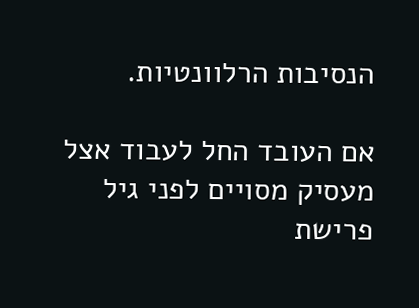הנסיבות הרלוונטיות.

אם העובד החל לעבוד אצל מעסיק מסויים לפני גיל פרישת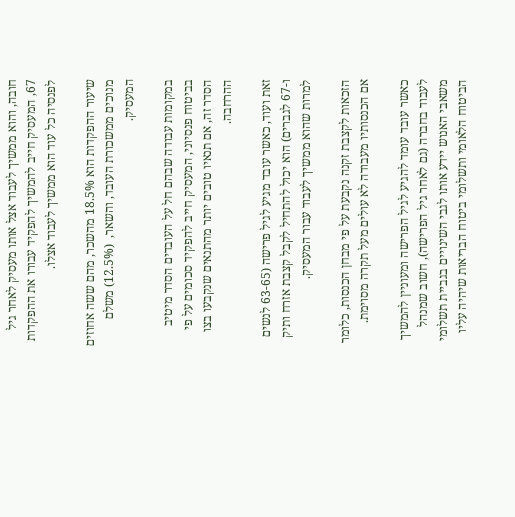חובה, והוא ממשיך לעבוד אצל אותו מעסיק לאחר גיל 67, המעסיק חייב להמשיך להפקיד עבורו את ההפקדות לפנסיה כל עוד הוא ממשיך לעבוד אצלו.

שיעור ההפקדות הוא 18.5% מהשכר, מהם ששה אחוזים מנוכים ממשכורת העובד, והשאר,  (12.5%) משלם המעסיק.

במקומות עבודה שבהם חל על העובדים הסדר מיטיב בביטוח פנסיוני, המעסיק חייב להפקיד סכומים על פי הסדר זה, אם תנאיו טובים יותר מהתנאים שנקבעו בצו ההרחבה.

זאת ועוד, כאשר עובד מגיע לגיל פרישה (63-65 לנשים ו-67 לגברים) הוא יכול להתחיל לקבל קצבת אזרח ותיק למרות שהוא ממשיך לעבוד עבור המעסיק.

הזכאות לקצבת זקנה נקבעת על פי מבחן הכנסות, כלומר אם הכנסותיו מעבודה לא עולים מעל תקרה מסוימת.

כאשר עובד עומד להגיע לגיל הפרישה ומעוניין להמשיך לעבוד בחברה (גם לאחר גיל הפרישה), חשוב שמנהל משאבי האנוש יידע אותו לגבי השינויים בגביית תשלומי הביטוח הלאומי ותשלומי ביטוח הבריאות שיהיה עליו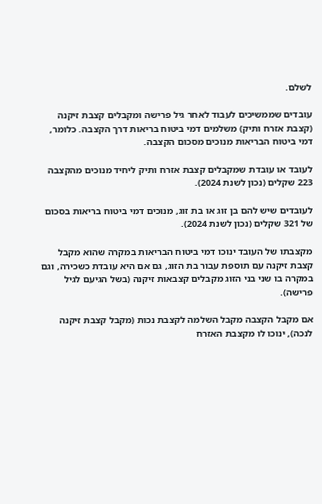לשלם.

עובדים שממשיכים לעבוד לאחר גיל פרישה ומקבלים קצבת זיקנה (קצבת אזרח ותיק) משלמים דמי ביטוח בריאות דרך הקצבה. כלומר, דמי ביטוח הבריאות מנוכים מסכום הקצבה.

לעובד או עובדת שמקבלים קצבת אזרח ותיק ליחיד מנוכים מהקצבה 223 שקלים (נכון לשנת 2024).

לעובדים שיש להם בן זוג או בת זוג, מנוכים דמי ביטוח בריאות בסכום של 321 שקלים (נכון לשנת 2024).

מקצבתו של העובד ינוכו דמי ביטוח הבריאות במקרה שהוא מקבל קצבת זיקנה עם תוספת עבור בת הזוג, גם אם היא עובדת כשכירה, וגם במקרה בו שני בני הזוג מקבלים קצבאות זיקנה (בשל הגיעם לגיל פרישה).

אם מקבל הקצבה מקבל השלמה לקצבת נכות (מקבל קצבת זיקנה לנכה), ינוכו לו מקצבת האזרח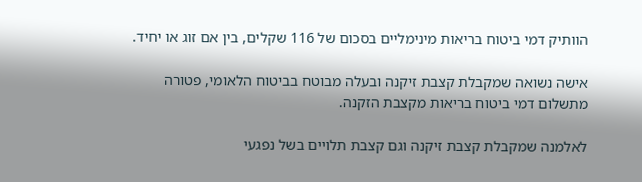הוותיק דמי ביטוח בריאות מינימליים בסכום של 116 שקלים, בין אם זוג או יחיד.

אישה נשואה שמקבלת קצבת זיקנה ובעלה מבוטח בביטוח הלאומי, פטורה מתשלום דמי ביטוח בריאות מקצבת הזקנה.

לאלמנה שמקבלת קצבת זיקנה וגם קצבת תלויים בשל נפגעי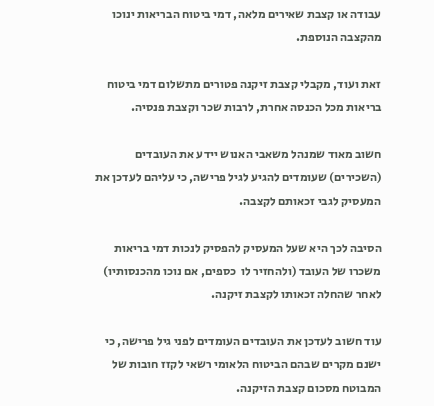עבודה או קצבת שאירים מלאה, דמי ביטוח הבריאות ינוכו מהקצבה הנוספת.

זאת ועוד, מקבלי קצבת זיקנה פטורים מתשלום דמי ביטוח בריאות מכל הכנסה אחרת, לרבות שכר וקצבת פנסיה.

חשוב מאוד שמנהל משאבי האנוש יידע את העובדים (השכירים) שעומדים להגיע לגיל פרישה, כי עליהם לעדכן את המעסיק לגבי זכאותם לקצבה.

הסיבה לכך היא שעל המעסיק להפסיק לנכות דמי בריאות משכרו של העובד (ולהחזיר לו  כספים, אם נוכו מהכנסותיו) לאחר שהחלה זכאותו לקצבת זיקנה.

עוד חשוב לעדכן את העובדים העומדים לפני גיל פרישה, כי ישנם מקרים שבהם הביטוח הלאומי רשאי לקזז חובות של המבוטח מסכום קצבת הזיקנה.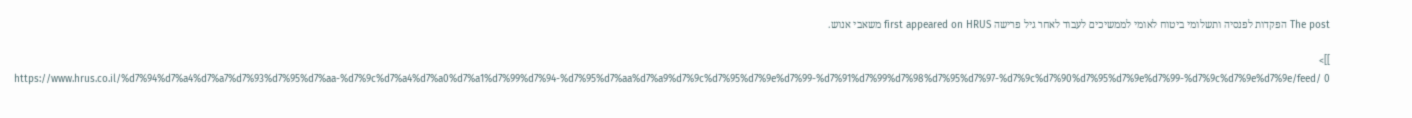The post הפקדות לפנסיה ותשלומי ביטוח לאומי לממשיכים לעבוד לאחר גיל פרישה first appeared on HRUS משאבי אנוש.

]]>
https://www.hrus.co.il/%d7%94%d7%a4%d7%a7%d7%93%d7%95%d7%aa-%d7%9c%d7%a4%d7%a0%d7%a1%d7%99%d7%94-%d7%95%d7%aa%d7%a9%d7%9c%d7%95%d7%9e%d7%99-%d7%91%d7%99%d7%98%d7%95%d7%97-%d7%9c%d7%90%d7%95%d7%9e%d7%99-%d7%9c%d7%9e%d7%9e/feed/ 0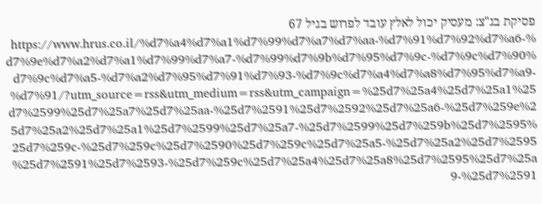פסיקת בג"צ: מעסיק יכול לאלץ עובד לפרוש בגיל 67 https://www.hrus.co.il/%d7%a4%d7%a1%d7%99%d7%a7%d7%aa-%d7%91%d7%92%d7%a6-%d7%9e%d7%a2%d7%a1%d7%99%d7%a7-%d7%99%d7%9b%d7%95%d7%9c-%d7%9c%d7%90%d7%9c%d7%a5-%d7%a2%d7%95%d7%91%d7%93-%d7%9c%d7%a4%d7%a8%d7%95%d7%a9-%d7%91/?utm_source=rss&utm_medium=rss&utm_campaign=%25d7%25a4%25d7%25a1%25d7%2599%25d7%25a7%25d7%25aa-%25d7%2591%25d7%2592%25d7%25a6-%25d7%259e%25d7%25a2%25d7%25a1%25d7%2599%25d7%25a7-%25d7%2599%25d7%259b%25d7%2595%25d7%259c-%25d7%259c%25d7%2590%25d7%259c%25d7%25a5-%25d7%25a2%25d7%2595%25d7%2591%25d7%2593-%25d7%259c%25d7%25a4%25d7%25a8%25d7%2595%25d7%25a9-%25d7%2591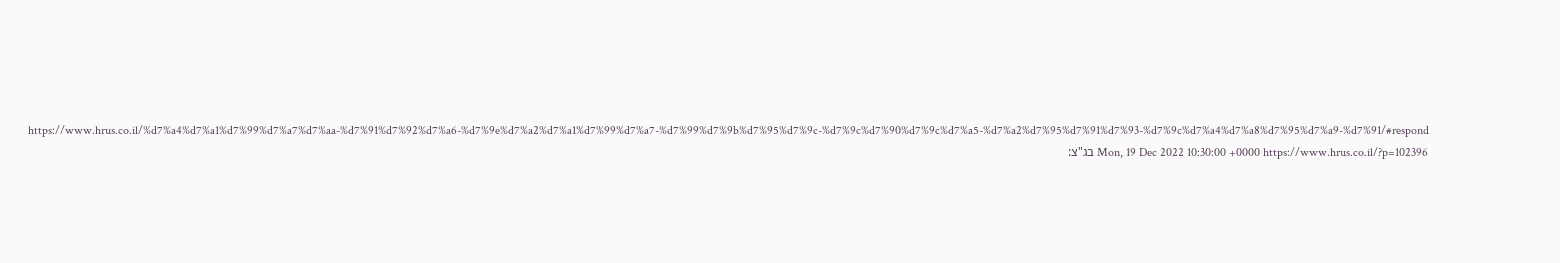https://www.hrus.co.il/%d7%a4%d7%a1%d7%99%d7%a7%d7%aa-%d7%91%d7%92%d7%a6-%d7%9e%d7%a2%d7%a1%d7%99%d7%a7-%d7%99%d7%9b%d7%95%d7%9c-%d7%9c%d7%90%d7%9c%d7%a5-%d7%a2%d7%95%d7%91%d7%93-%d7%9c%d7%a4%d7%a8%d7%95%d7%a9-%d7%91/#respond Mon, 19 Dec 2022 10:30:00 +0000 https://www.hrus.co.il/?p=102396 בג"צ: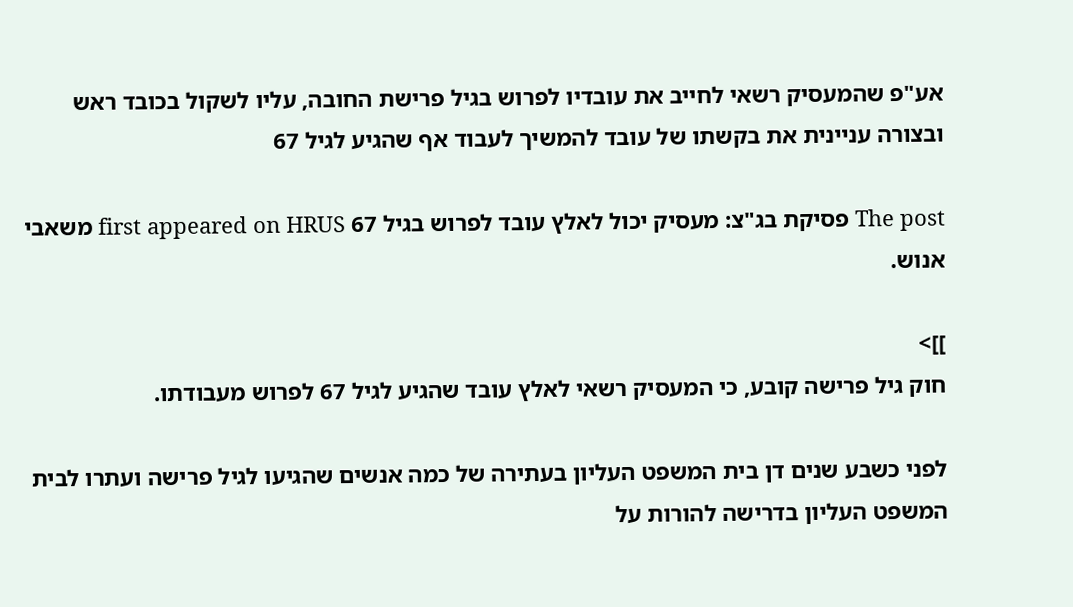אע"פ שהמעסיק רשאי לחייב את עובדיו לפרוש בגיל פרישת החובה, עליו לשקול בכובד ראש ובצורה עניינית את בקשתו של עובד להמשיך לעבוד אף שהגיע לגיל 67

The post פסיקת בג"צ: מעסיק יכול לאלץ עובד לפרוש בגיל 67 first appeared on HRUS משאבי אנוש.

]]>
חוק גיל פרישה קובע, כי המעסיק רשאי לאלץ עובד שהגיע לגיל 67 לפרוש מעבודתו.

לפני כשבע שנים דן בית המשפט העליון בעתירה של כמה אנשים שהגיעו לגיל פרישה ועתרו לבית המשפט העליון בדרישה להורות על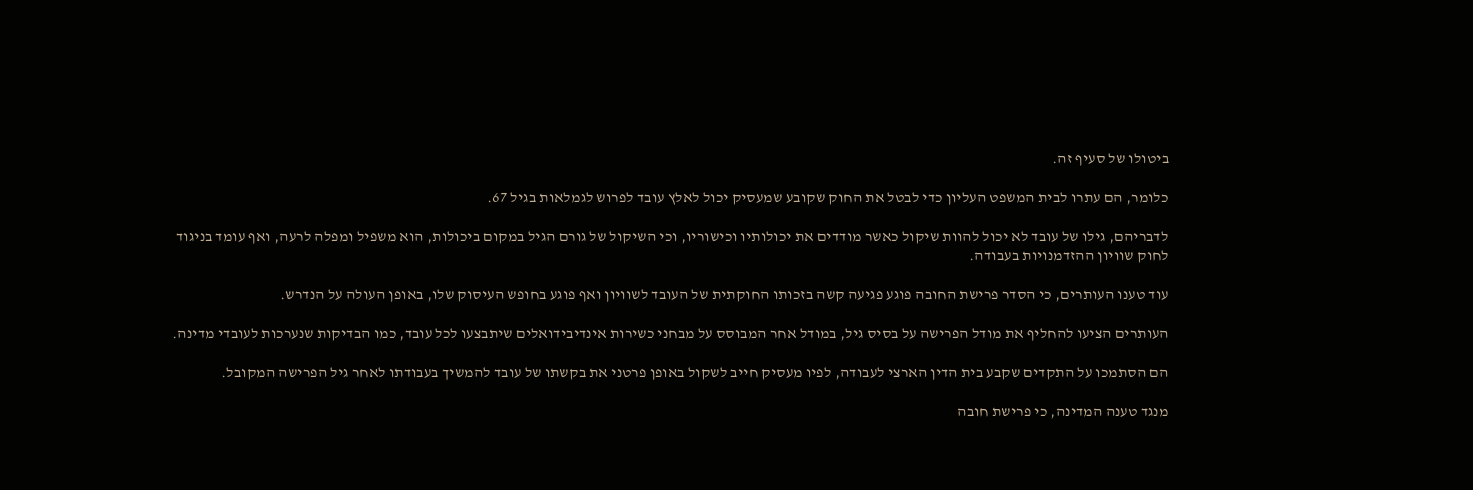ביטולו של סעיף זה.

כלומר, הם עתרו לבית המשפט העליון כדי לבטל את החוק שקובע שמעסיק יכול לאלץ עובד לפרוש לגמלאות בגיל 67.

לדבריהם, גילו של עובד לא יכול להוות שיקול כאשר מודדים את יכולותיו וכישוריו, וכי השיקול של גורם הגיל במקום ביכולות, הוא משפיל ומפלה לרעה, ואף עומד בניגוד לחוק שוויון ההזדמנויות בעבודה.

עוד טענו העותרים, כי הסדר פרישת החובה פוגע פגיעה קשה בזכותו החוקתית של העובד לשוויון ואף פוגע בחופש העיסוק שלו, באופן העולה על הנדרש.

העותרים הציעו להחליף את מודל הפרישה על בסיס גיל, במודל אחר המבוסס על מבחני כשירות אינדיבידואלים שיתבצעו לכל עובד, כמו הבדיקות שנערכות לעובדי מדינה.

הם הסתמכו על התקדים שקבע בית הדין הארצי לעבודה, לפיו מעסיק חייב לשקול באופן פרטני את בקשתו של עובד להמשיך בעבודתו לאחר גיל הפרישה המקובל.

מנגד טענה המדינה, כי פרישת חובה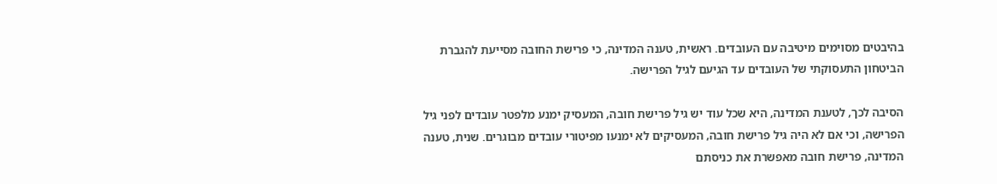בהיבטים מסוימים מיטיבה עם העובדים. ראשית, טענה המדינה, כי פרישת החובה מסייעת להגברת הביטחון התעסוקתי של העובדים עד הגיעם לגיל הפרישה.

הסיבה לכך, לטענת המדינה, היא שכל עוד יש גיל פרישת חובה, המעסיק ימנע מלפטר עובדים לפני גיל הפרישה, וכי אם לא היה גיל פרישת חובה, המעסיקים לא ימנעו מפיטורי עובדים מבוגרים. שנית, טענה המדינה, פרישת חובה מאפשרת את כניסתם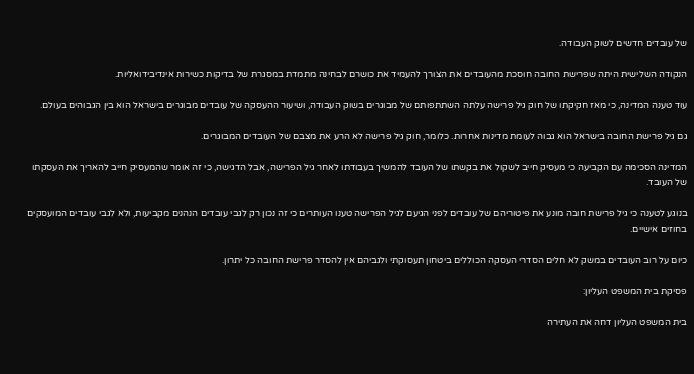של עובדים חדשים לשוק העבודה.

הנקודה השלישית היתה שפרישת החובה חוסכת מהעובדים את הצורך להעמיד את כושרם לבחינה מתמדת במסגרת של בדיקות כשירות אינדיבידואליות.

עוד טענה המדינה, כי מאז חקיקתו של חוק גיל פרישה עלתה השתתפותם של מבוגרים בשוק העבודה, ושיעור ההעסקה של עובדים מבוגרים בישראל הוא בין הגבוהים בעולם.

גם גיל פרישת החובה בישראל הוא גבוה לעומת מדינות אחרות. כלומר, חוק גיל פרישה לא הרע את מצבם של העובדים המבוגרים.

המדינה הסכימה עם הקביעה כי מעסיק חייב לשקול את בקשתו של העובד להמשיך בעבודתו לאחר גיל הפרישה, אבל הדגישה, כי זה אומר שהמעסיק חייב להאריך את העסקתו של העובד.

בנוגע לטענה כי גיל פרישת חובה מונע את פיטוריהם של עובדים לפני הגיעם לגיל הפרישה טענו העותרים כי זה נכון רק לגבי עובדים הנהנים מקביעות, ולא לגבי עובדים המועסקים בחוזים אישיים.

כיום על רוב העובדים במשק לא חלים הסדרי העסקה הכוללים ביטחון תעסוקתי ולגביהם אין להסדר פרישת החובה כל יתרון.

פסיקת בית המשפט העליון:

בית המשפט העליון דחה את העתירה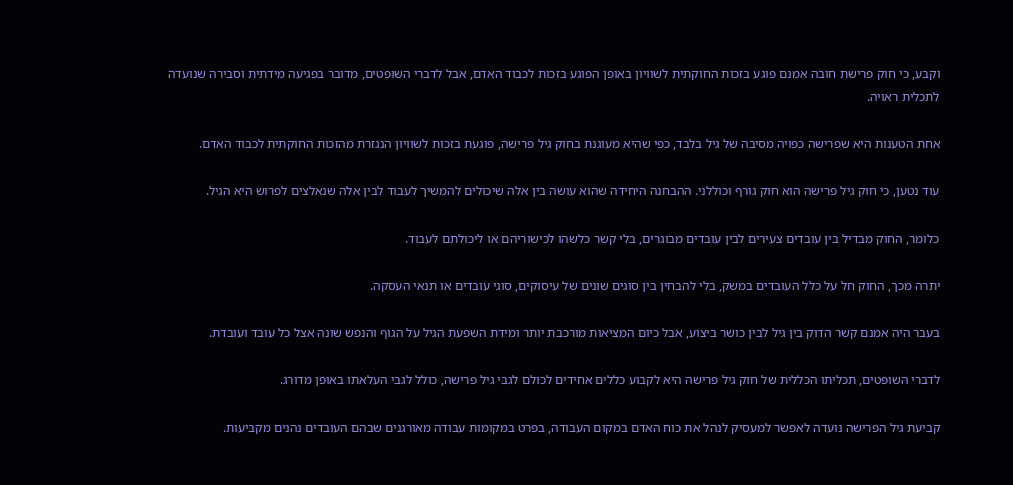וקבע, כי חוק פרישת חובה אמנם פוגע בזכות החוקתית לשוויון באופן הפוגע בזכות לכבוד האדם, אבל לדברי השופטים, מדובר בפגיעה מידתית וסבירה שנועדה לתכלית ראויה.

אחת הטענות היא שפרישה כפויה מסיבה של גיל בלבד, כפי שהיא מעוגנת בחוק גיל פרישה, פוגעת בזכות לשוויון הנגזרת מהזכות החוקתית לכבוד האדם.

עוד נטען, כי חוק גיל פרישה הוא חוק גורף וכוללני. ההבחנה היחידה שהוא עושה בין אלה שיכולים להמשיך לעבוד לבין אלה שנאלצים לפרוש היא הגיל.

כלומר, החוק מבדיל בין עובדים צעירים לבין עובדים מבוגרים, בלי קשר כלשהו לכישוריהם או ליכולתם לעבוד.

יתרה מכך, החוק חל על כלל העובדים במשק, בלי להבחין בין סוגים שונים של עיסוקים, סוגי עובדים או תנאי העסקה.

בעבר היה אמנם קשר הדוק בין גיל לבין כושר ביצוע, אבל כיום המציאות מורכבת יותר ומידת השפעת הגיל על הגוף והנפש שונה אצל כל עובד ועובדת.

לדברי השופטים, תכליתו הכללית של חוק גיל פרישה היא לקבוע כללים אחידים לכולם לגבי גיל פרישה, כולל לגבי העלאתו באופן מדורג.

קביעת גיל הפרישה נועדה לאפשר למעסיק לנהל את כוח האדם במקום העבודה, בפרט במקומות עבודה מאורגנים שבהם העובדים נהנים מקביעות.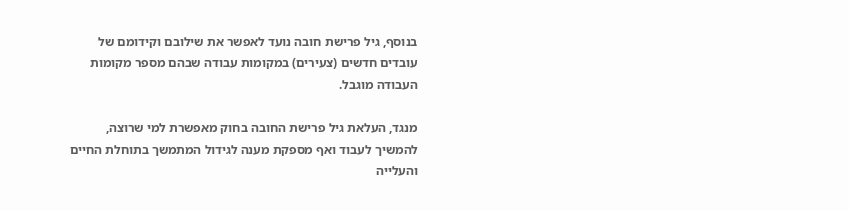בנוסף, גיל פרישת חובה נועד לאפשר את שילובם וקידומם של עובדים חדשים (צעירים) במקומות עבודה שבהם מספר מקומות העבודה מוגבל.

מנגד, העלאת גיל פרישת החובה בחוק מאפשרת למי שרוצה, להמשיך לעבוד ואף מספקת מענה לגידול המתמשך בתוחלת החיים והעלייה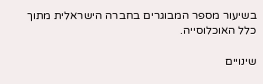בשיעור מספר המבוגרים בחברה הישראלית מתוך כלל האוכלוסייה.

שינויים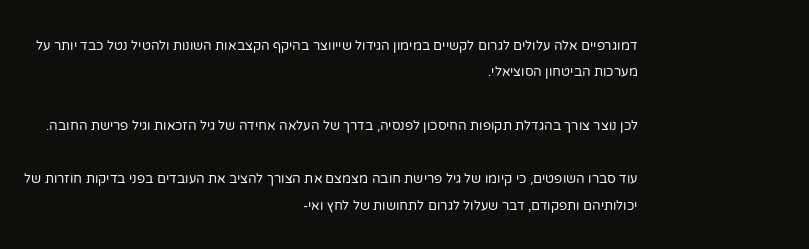דמוגרפיים אלה עלולים לגרום לקשיים במימון הגידול שייווצר בהיקף הקצבאות השונות ולהטיל נטל כבד יותר על מערכות הביטחון הסוציאלי.

לכן נוצר צורך בהגדלת תקופות החיסכון לפנסיה, בדרך של העלאה אחידה של גיל הזכאות וגיל פרישת החובה.

עוד סברו השופטים, כי קיומו של גיל פרישת חובה מצמצם את הצורך להציב את העובדים בפני בדיקות חוזרות של יכולותיהם ותפקודם, דבר שעלול לגרום לתחושות של לחץ ואי-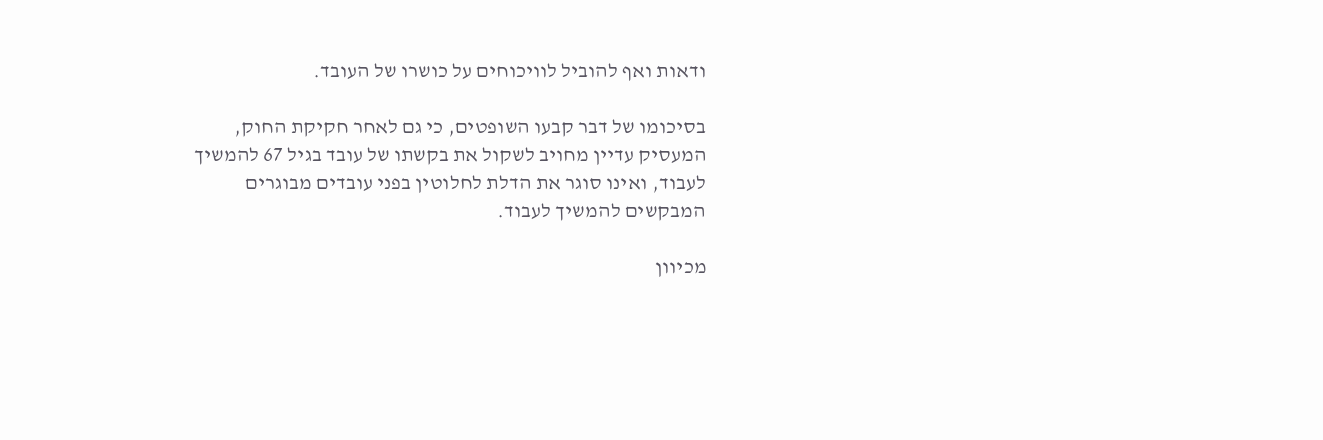ודאות ואף להוביל לוויכוחים על כושרו של העובד.

בסיכומו של דבר קבעו השופטים, כי גם לאחר חקיקת החוק, המעסיק עדיין מחויב לשקול את בקשתו של עובד בגיל 67 להמשיך לעבוד, ואינו סוגר את הדלת לחלוטין בפני עובדים מבוגרים המבקשים להמשיך לעבוד.

מכיוון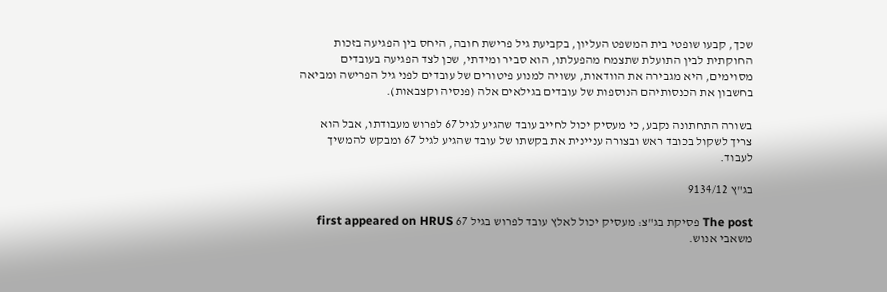שכך, קבעו שופטי בית המשפט העליון, בקביעת גיל פרישת חובה, היחס בין הפגיעה בזכות החוקתית לבין התועלת שתצמח מהפעלתו, הוא סביר ומידתי, שכן לצד הפגיעה בעובדים מסוימים, היא מגבירה את הוודאות, עשויה למנוע פיטורים של עובדים לפני גיל הפרישה ומביאה בחשבון את הכנסותיהם הנוספות של עובדים בגילאים אלה (פנסיה וקצבאות).

בשורה התחתונה נקבע, כי מעסיק יכול לחייב עובד שהגיע לגיל 67 לפרוש מעבודתו, אבל הוא צריך לשקול בכובד ראש ובצורה עניינית את בקשתו של עובד שהגיע לגיל 67 ומבקש להמשיך לעבוד.

בג"ץ 9134/12

The post פסיקת בג"צ: מעסיק יכול לאלץ עובד לפרוש בגיל 67 first appeared on HRUS משאבי אנוש.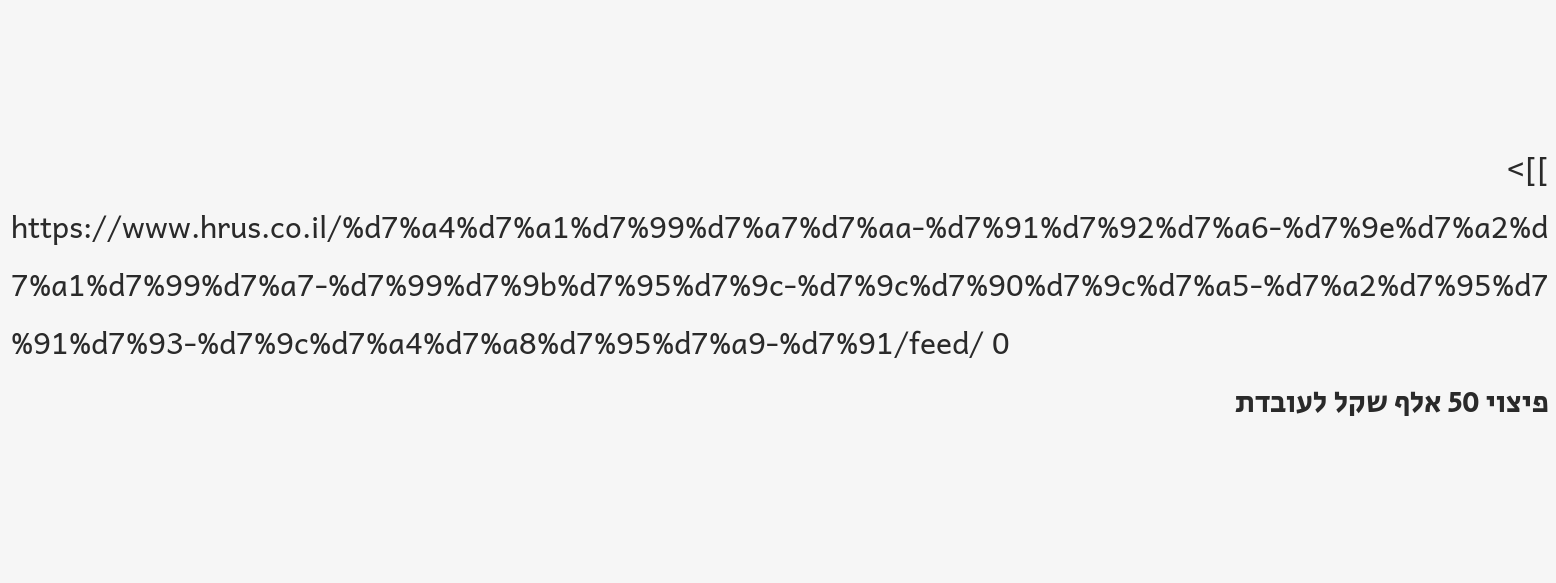]]>
https://www.hrus.co.il/%d7%a4%d7%a1%d7%99%d7%a7%d7%aa-%d7%91%d7%92%d7%a6-%d7%9e%d7%a2%d7%a1%d7%99%d7%a7-%d7%99%d7%9b%d7%95%d7%9c-%d7%9c%d7%90%d7%9c%d7%a5-%d7%a2%d7%95%d7%91%d7%93-%d7%9c%d7%a4%d7%a8%d7%95%d7%a9-%d7%91/feed/ 0
פיצוי 50 אלף שקל לעובדת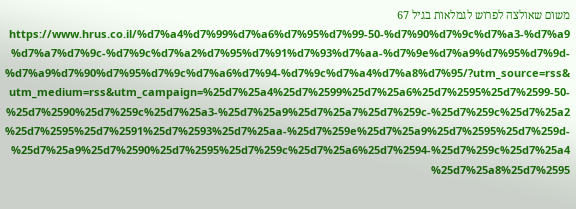משום שאולצה לפרוש לגמלאות בגיל 67 https://www.hrus.co.il/%d7%a4%d7%99%d7%a6%d7%95%d7%99-50-%d7%90%d7%9c%d7%a3-%d7%a9%d7%a7%d7%9c-%d7%9c%d7%a2%d7%95%d7%91%d7%93%d7%aa-%d7%9e%d7%a9%d7%95%d7%9d-%d7%a9%d7%90%d7%95%d7%9c%d7%a6%d7%94-%d7%9c%d7%a4%d7%a8%d7%95/?utm_source=rss&utm_medium=rss&utm_campaign=%25d7%25a4%25d7%2599%25d7%25a6%25d7%2595%25d7%2599-50-%25d7%2590%25d7%259c%25d7%25a3-%25d7%25a9%25d7%25a7%25d7%259c-%25d7%259c%25d7%25a2%25d7%2595%25d7%2591%25d7%2593%25d7%25aa-%25d7%259e%25d7%25a9%25d7%2595%25d7%259d-%25d7%25a9%25d7%2590%25d7%2595%25d7%259c%25d7%25a6%25d7%2594-%25d7%259c%25d7%25a4%25d7%25a8%25d7%2595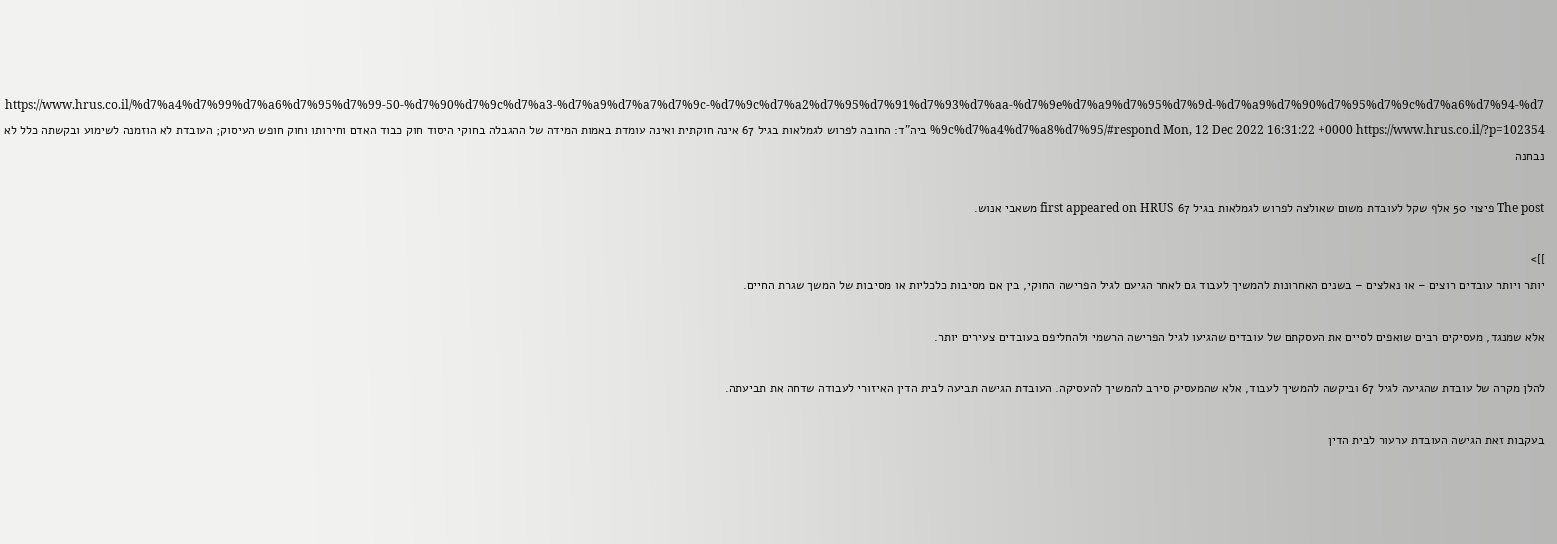https://www.hrus.co.il/%d7%a4%d7%99%d7%a6%d7%95%d7%99-50-%d7%90%d7%9c%d7%a3-%d7%a9%d7%a7%d7%9c-%d7%9c%d7%a2%d7%95%d7%91%d7%93%d7%aa-%d7%9e%d7%a9%d7%95%d7%9d-%d7%a9%d7%90%d7%95%d7%9c%d7%a6%d7%94-%d7%9c%d7%a4%d7%a8%d7%95/#respond Mon, 12 Dec 2022 16:31:22 +0000 https://www.hrus.co.il/?p=102354 ביה"ד: החובה לפרוש לגמלאות בגיל 67 אינה חוקתית ואינה עומדת באמות המידה של ההגבלה בחוקי היסוד חוק כבוד האדם וחירותו וחוק חופש העיסוק; העובדת לא הוזמנה לשימוע ובקשתה כלל לא נבחנה

The post פיצוי 50 אלף שקל לעובדת משום שאולצה לפרוש לגמלאות בגיל 67 first appeared on HRUS משאבי אנוש.

]]>
יותר ויותר עובדים רוצים – או נאלצים – בשנים האחרונות להמשיך לעבוד גם לאחר הגיעם לגיל הפרישה החוקי, בין אם מסיבות כלכליות או מסיבות של המשך שגרת החיים.

אלא שמנגד, מעסיקים רבים שואפים לסיים את העסקתם של עובדים שהגיעו לגיל הפרישה הרשמי ולהחליפם בעובדים צעירים יותר.

להלן מקרה של עובדת שהגיעה לגיל 67 וביקשה להמשיך לעבוד, אלא שהמעסיק סירב להמשיך להעסיקה. העובדת הגישה תביעה לבית הדין האיזורי לעבודה שדחה את תביעתה.

בעקבות זאת הגישה העובדת ערעור לבית הדין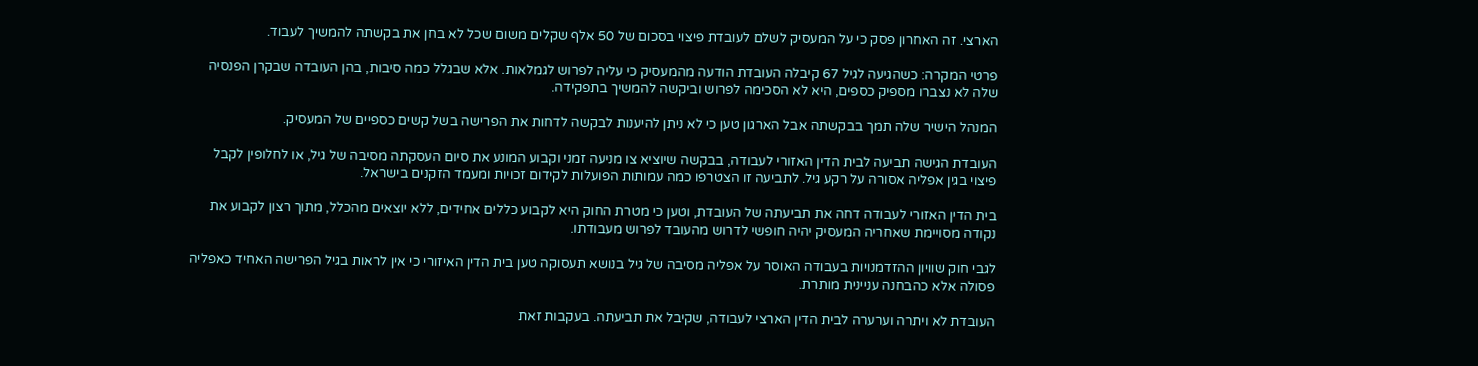הארצי. זה האחרון פסק כי על המעסיק לשלם לעובדת פיצוי בסכום של 50 אלף שקלים משום שכל לא בחן את בקשתה להמשיך לעבוד.

פרטי המקרה: כשהגיעה לגיל 67 קיבלה העובדת הודעה מהמעסיק כי עליה לפרוש לגמלאות. אלא שבגלל כמה סיבות, בהן העובדה שבקרן הפנסיה שלה לא נצברו מספיק כספים, היא לא הסכימה לפרוש וביקשה להמשיך בתפקידה.

המנהל הישיר שלה תמך בבקשתה אבל הארגון טען כי לא ניתן להיענות לבקשה לדחות את הפרישה בשל קשים כספיים של המעסיק.

העובדת הגישה תביעה לבית הדין האזורי לעבודה, בבקשה שיוציא צו מניעה זמני וקבוע המונע את סיום העסקתה מסיבה של גיל, או לחלופין לקבל פיצוי בגין אפליה אסורה על רקע גיל. לתביעה זו הצטרפו כמה עמותות הפועלות לקידום זכויות ומעמד הזקנים בישראל.

בית הדין האזורי לעבודה דחה את תביעתה של העובדת, וטען כי מטרת החוק היא לקבוע כללים אחידים, ללא יוצאים מהכלל, מתוך רצון לקבוע את נקודה מסויימת שאחריה המעסיק יהיה חופשי לדרוש מהעובד לפרוש מעבודתו.

לגבי חוק שוויון ההזדמנויות בעבודה האוסר על אפליה מסיבה של גיל בנושא תעסוקה טען בית הדין האיזורי כי אין לראות בגיל הפרישה האחיד כאפליה פסולה אלא כהבחנה עניינית מותרת.

העובדת לא ויתרה וערערה לבית הדין הארצי לעבודה, שקיבל את תביעתה. בעקבות זאת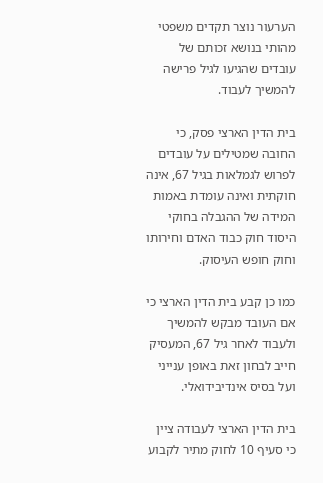הערעור נוצר תקדים משפטי מהותי בנושא זכותם של עובדים שהגיעו לגיל פרישה להמשיך לעבוד.

בית הדין הארצי פסק, כי החובה שמטילים על עובדים לפרוש לגמלאות בגיל 67, אינה חוקתית ואינה עומדת באמות המידה של ההגבלה בחוקי היסוד חוק כבוד האדם וחירותו וחוק חופש העיסוק.

כמו כן קבע בית הדין הארצי כי אם העובד מבקש להמשיך ולעבוד לאחר גיל 67, המעסיק חייב לבחון זאת באופן ענייני ועל בסיס אינדיבידואלי.

בית הדין הארצי לעבודה ציין כי סעיף 10 לחוק מתיר לקבוע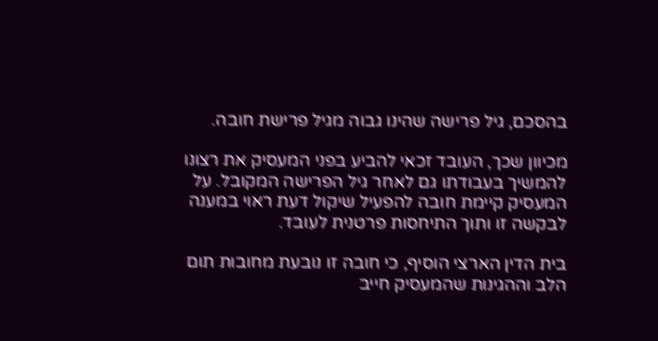בהסכם, גיל פרישה שהינו גבוה מגיל פרישת חובה.

מכיוון שכך, העובד זכאי להביע בפני המעסיק את רצונו להמשיך בעבודתו גם לאחר גיל הפרישה המקובל. על המעסיק קיימת חובה להפעיל שיקול דעת ראוי במענה לבקשה זו ותוך התיחסות פרטנית לעובד.

בית הדין הארצי הוסיף, כי חובה זו נובעת מחובות תום הלב וההגינות שהמעסיק חייב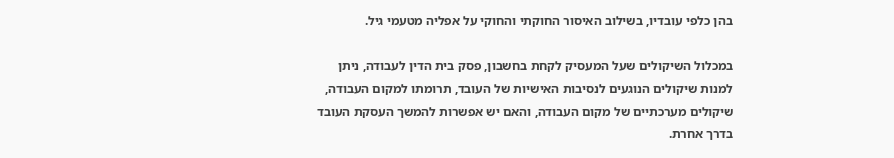בהן כלפי עובדיו, בשילוב האיסור החוקתי והחוקי על אפליה מטעמי גיל.

במכלול השיקולים שעל המעסיק לקחת בחשבון, פסק בית הדין לעבודה, ניתן למנות שיקולים הנוגעים לנסיבות האישיות של העובד, תרומתו למקום העבודה, שיקולים מערכתיים של מקום העבודה, והאם יש אפשרות להמשך העסקת העובד בדרך אחרת.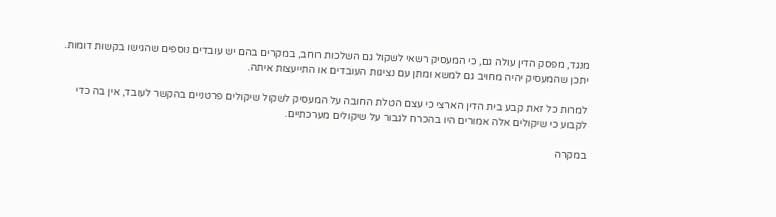מנגד, מפסק הדין עולה גם, כי המעסיק רשאי לשקול גם השלכות רוחב, במקרים בהם יש עובדים נוספים שהגישו בקשות דומות. יתכן שהמעסיק יהיה מחויב גם למשא ומתן עם נציגות העובדים או התייעצות איתה.

למרות כל זאת קבע בית הדין הארצי כי עצם הטלת החובה על המעסיק לשקול שיקולים פרטניים בהקשר לעובד, אין בה כדי לקבוע כי שיקולים אלה אמורים היו בהכרח לגבור על שיקולים מערכתיים.

במקרה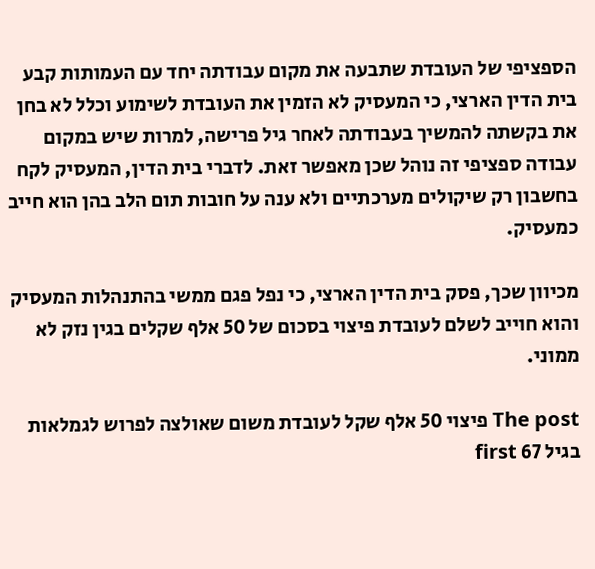הספציפי של העובדת שתבעה את מקום עבודתה יחד עם העמותות קבע בית הדין הארצי, כי המעסיק לא הזמין את העובדת לשימוע וכלל לא בחן את בקשתה להמשיך בעבודתה לאחר גיל פרישה, למרות שיש במקום עבודה ספציפי זה נוהל שכן מאפשר זאת. לדברי בית הדין, המעסיק לקח בחשבון רק שיקולים מערכתיים ולא ענה על חובות תום הלב בהן הוא חייב כמעסיק.

מכיוון שכך, פסק בית הדין הארצי, כי נפל פגם ממשי בהתנהלות המעסיק והוא חוייב לשלם לעובדת פיצוי בסכום של 50 אלף שקלים בגין נזק לא ממוני.

The post פיצוי 50 אלף שקל לעובדת משום שאולצה לפרוש לגמלאות בגיל 67 first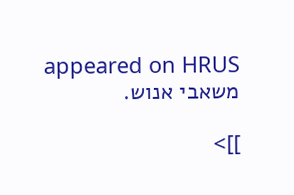appeared on HRUS משאבי אנוש.

]]>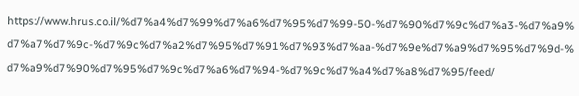https://www.hrus.co.il/%d7%a4%d7%99%d7%a6%d7%95%d7%99-50-%d7%90%d7%9c%d7%a3-%d7%a9%d7%a7%d7%9c-%d7%9c%d7%a2%d7%95%d7%91%d7%93%d7%aa-%d7%9e%d7%a9%d7%95%d7%9d-%d7%a9%d7%90%d7%95%d7%9c%d7%a6%d7%94-%d7%9c%d7%a4%d7%a8%d7%95/feed/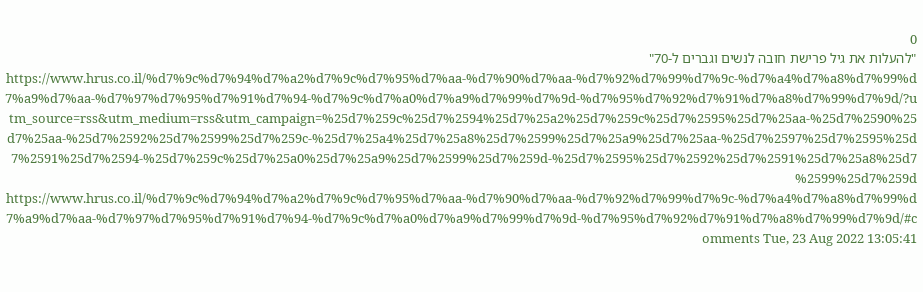0
"להעלות את גיל פרישת חובה לנשים וגברים ל-70" https://www.hrus.co.il/%d7%9c%d7%94%d7%a2%d7%9c%d7%95%d7%aa-%d7%90%d7%aa-%d7%92%d7%99%d7%9c-%d7%a4%d7%a8%d7%99%d7%a9%d7%aa-%d7%97%d7%95%d7%91%d7%94-%d7%9c%d7%a0%d7%a9%d7%99%d7%9d-%d7%95%d7%92%d7%91%d7%a8%d7%99%d7%9d/?utm_source=rss&utm_medium=rss&utm_campaign=%25d7%259c%25d7%2594%25d7%25a2%25d7%259c%25d7%2595%25d7%25aa-%25d7%2590%25d7%25aa-%25d7%2592%25d7%2599%25d7%259c-%25d7%25a4%25d7%25a8%25d7%2599%25d7%25a9%25d7%25aa-%25d7%2597%25d7%2595%25d7%2591%25d7%2594-%25d7%259c%25d7%25a0%25d7%25a9%25d7%2599%25d7%259d-%25d7%2595%25d7%2592%25d7%2591%25d7%25a8%25d7%2599%25d7%259d https://www.hrus.co.il/%d7%9c%d7%94%d7%a2%d7%9c%d7%95%d7%aa-%d7%90%d7%aa-%d7%92%d7%99%d7%9c-%d7%a4%d7%a8%d7%99%d7%a9%d7%aa-%d7%97%d7%95%d7%91%d7%94-%d7%9c%d7%a0%d7%a9%d7%99%d7%9d-%d7%95%d7%92%d7%91%d7%a8%d7%99%d7%9d/#comments Tue, 23 Aug 2022 13:05:41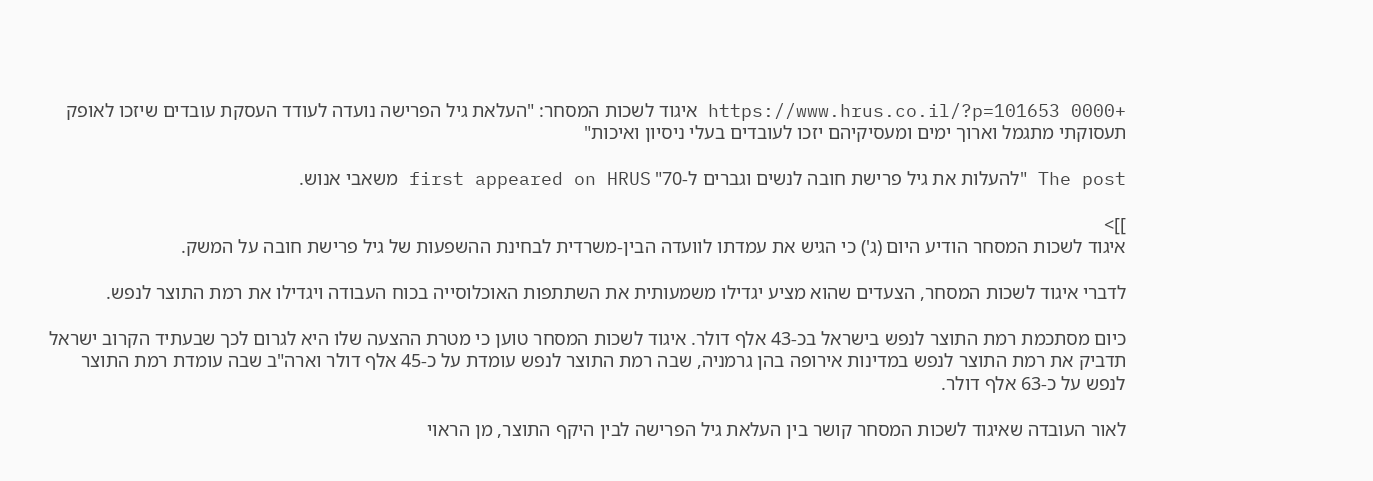+0000 https://www.hrus.co.il/?p=101653 איגוד לשכות המסחר: "העלאת גיל הפרישה נועדה לעודד העסקת עובדים שיזכו לאופק תעסוקתי מתגמל וארוך ימים ומעסיקיהם יזכו לעובדים בעלי ניסיון ואיכות"

The post "להעלות את גיל פרישת חובה לנשים וגברים ל-70" first appeared on HRUS משאבי אנוש.

]]>
איגוד לשכות המסחר הודיע היום (ג') כי הגיש את עמדתו לוועדה הבין-משרדית לבחינת ההשפעות של גיל פרישת חובה על המשק.

לדברי איגוד לשכות המסחר, הצעדים שהוא מציע יגדילו משמעותית את השתתפות האוכלוסייה בכוח העבודה ויגדילו את רמת התוצר לנפש.

כיום מסתכמת רמת התוצר לנפש בישראל בכ-43 אלף דולר. איגוד לשכות המסחר טוען כי מטרת ההצעה שלו היא לגרום לכך שבעתיד הקרוב ישראל תדביק את רמת התוצר לנפש במדינות אירופה בהן גרמניה, שבה רמת התוצר לנפש עומדת על כ-45 אלף דולר וארה"ב שבה עומדת רמת התוצר לנפש על כ-63 אלף דולר.

לאור העובדה שאיגוד לשכות המסחר קושר בין העלאת גיל הפרישה לבין היקף התוצר, מן הראוי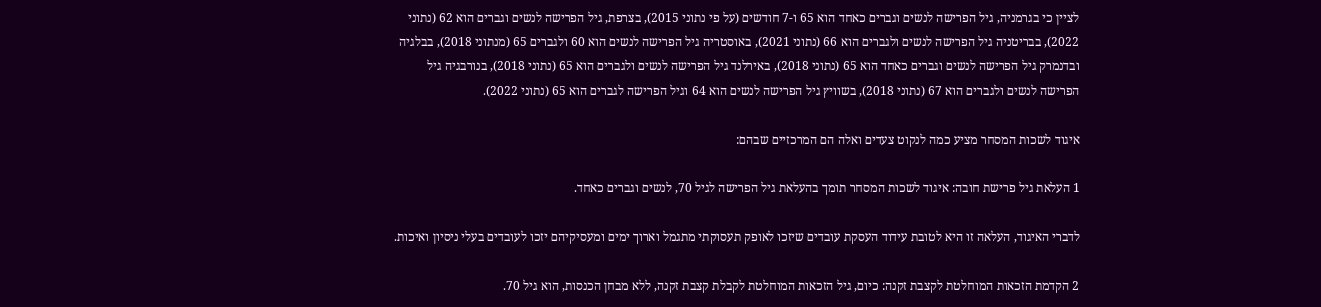לציין כי בגרמניה, גיל הפרישה לנשים וגברים כאחד הוא 65 ו-7 חודשים (על פי נתוני 2015), בצרפת, גיל הפרישה לנשים וגברים הוא 62 (נתוני 2022), בבריטניה גיל הפרישה לנשים ולגברים הוא 66 (נתוני 2021), באוסטריה גיל הפרישה לנשים הוא 60 ולגברים 65 (מנתוני 2018), בבלגיה ובדנמרק גיל הפרישה לנשים וגברים כאחד הוא 65 (נתוני 2018), באירלנד גיל הפרישה לנשים ולגברים הוא 65 (נתוני 2018), בנורבגיה גיל הפרישה לנשים ולגברים הוא 67 (נתוני 2018), בשוויץ גיל הפרישה לנשים הוא 64 וגיל הפרישה לגברים הוא 65 (נתוני 2022).

איגוד לשכות המסחר מציע כמה לנקוט צעדים ואלה הם המרכזיים שבהם:

1 העלאת גיל פרישת חובה: איגוד לשכות המסחר תומך בהעלאת גיל הפרישה לגיל 70, לנשים וגברים כאחד.

לדברי האיגוד, העלאה זו היא לטובת עידוד העסקת עובדים שיזכו לאופק תעסוקתי מתגמל וארוך ימים ומעסיקיהם יזכו לעובדים בעלי ניסיון ואיכות.

2 הקדמת הזכאות המוחלטת לקצבת זקנה: כיום, גיל הזכאות המוחלטת לקבלת קצבת זקנה, ללא מבחן הכנסות, הוא גיל 70.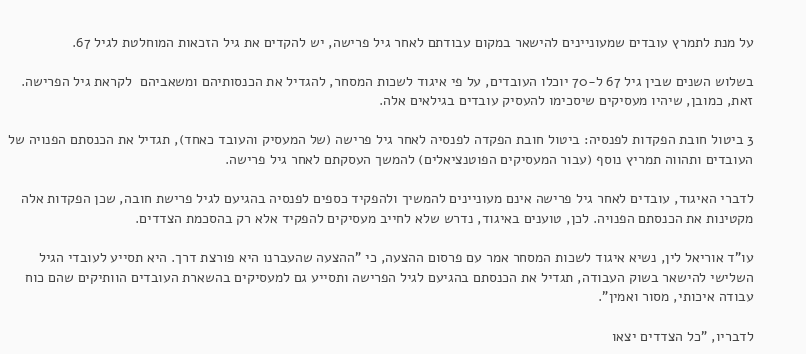על מנת לתמרץ עובדים שמעוניינים להישאר במקום עבודתם לאחר גיל פרישה, יש להקדים את גיל הזכאות המוחלטת לגיל 67.

בשלוש השנים שבין גיל 67 ל-70 יוכלו העובדים, על פי איגוד לשכות המסחר, להגדיל את הכנסותיהם ומשאביהם  לקראת גיל הפרישה. זאת, כמובן, שיהיו מעסיקים שיסכימו להעסיק עובדים בגילאים אלה.

3 ביטול חובת הפקדות לפנסיה: ביטול חובת הפקדה לפנסיה לאחר גיל פרישה (של המעסיק והעובד כאחד), תגדיל את הכנסתם הפנויה של העובדים ותהווה תמריץ נוסף (עבור המעסיקים הפוטנציאלים) להמשך העסקתם לאחר גיל פרישה.

לדברי האיגוד, עובדים לאחר גיל פרישה אינם מעוניינים להמשיך ולהפקיד כספים לפנסיה בהגיעם לגיל פרישת חובה, שכן הפקדות אלה מקטינות את הכנסתם הפנויה. לכן, טוענים באיגוד, נדרש שלא לחייב מעסיקים להפקיד אלא רק בהסכמת הצדדים.

עו"ד אוריאל לין, נשיא איגוד לשכות המסחר אמר עם פרסום ההצעה, כי "ההצעה שהעברנו היא פורצת דרך. היא תסייע לעובדי הגיל השלישי להישאר בשוק העבודה, תגדיל את הכנסתם בהגיעם לגיל הפרישה ותסייע גם למעסיקים בהשארת העובדים הוותיקים שהם כוח עבודה איכותי, מסור ואמין".

לדבריו, "כל הצדדים יצאו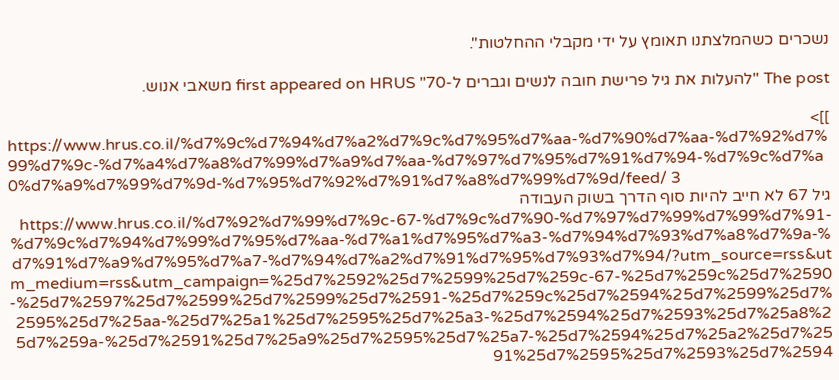נשכרים כשהמלצתנו תאומץ על ידי מקבלי ההחלטות".

The post "להעלות את גיל פרישת חובה לנשים וגברים ל-70" first appeared on HRUS משאבי אנוש.

]]>
https://www.hrus.co.il/%d7%9c%d7%94%d7%a2%d7%9c%d7%95%d7%aa-%d7%90%d7%aa-%d7%92%d7%99%d7%9c-%d7%a4%d7%a8%d7%99%d7%a9%d7%aa-%d7%97%d7%95%d7%91%d7%94-%d7%9c%d7%a0%d7%a9%d7%99%d7%9d-%d7%95%d7%92%d7%91%d7%a8%d7%99%d7%9d/feed/ 3
גיל 67 לא חייב להיות סוף הדרך בשוק העבודה https://www.hrus.co.il/%d7%92%d7%99%d7%9c-67-%d7%9c%d7%90-%d7%97%d7%99%d7%99%d7%91-%d7%9c%d7%94%d7%99%d7%95%d7%aa-%d7%a1%d7%95%d7%a3-%d7%94%d7%93%d7%a8%d7%9a-%d7%91%d7%a9%d7%95%d7%a7-%d7%94%d7%a2%d7%91%d7%95%d7%93%d7%94/?utm_source=rss&utm_medium=rss&utm_campaign=%25d7%2592%25d7%2599%25d7%259c-67-%25d7%259c%25d7%2590-%25d7%2597%25d7%2599%25d7%2599%25d7%2591-%25d7%259c%25d7%2594%25d7%2599%25d7%2595%25d7%25aa-%25d7%25a1%25d7%2595%25d7%25a3-%25d7%2594%25d7%2593%25d7%25a8%25d7%259a-%25d7%2591%25d7%25a9%25d7%2595%25d7%25a7-%25d7%2594%25d7%25a2%25d7%2591%25d7%2595%25d7%2593%25d7%2594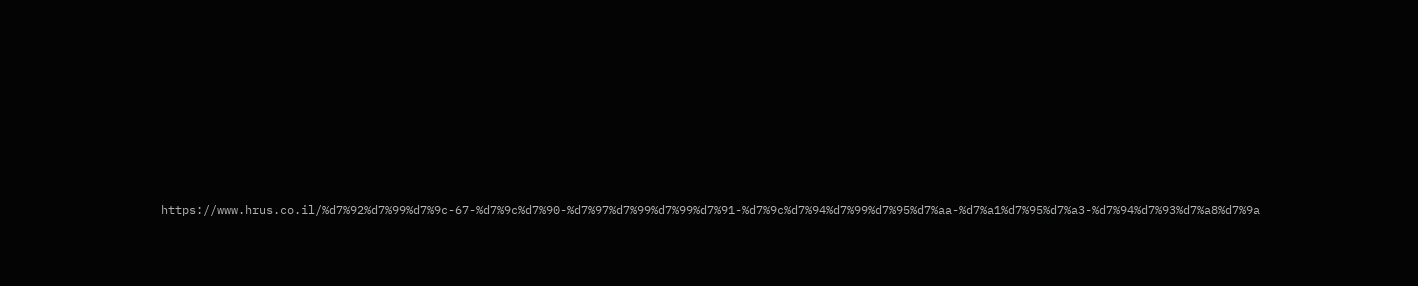https://www.hrus.co.il/%d7%92%d7%99%d7%9c-67-%d7%9c%d7%90-%d7%97%d7%99%d7%99%d7%91-%d7%9c%d7%94%d7%99%d7%95%d7%aa-%d7%a1%d7%95%d7%a3-%d7%94%d7%93%d7%a8%d7%9a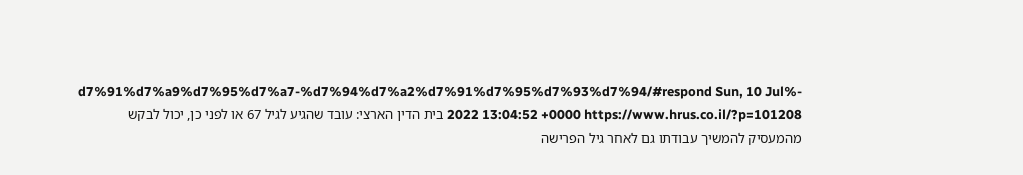-%d7%91%d7%a9%d7%95%d7%a7-%d7%94%d7%a2%d7%91%d7%95%d7%93%d7%94/#respond Sun, 10 Jul 2022 13:04:52 +0000 https://www.hrus.co.il/?p=101208 בית הדין הארצי: עובד שהגיע לגיל 67 או לפני כן, יכול לבקש מהמעסיק להמשיך עבודתו גם לאחר גיל הפרישה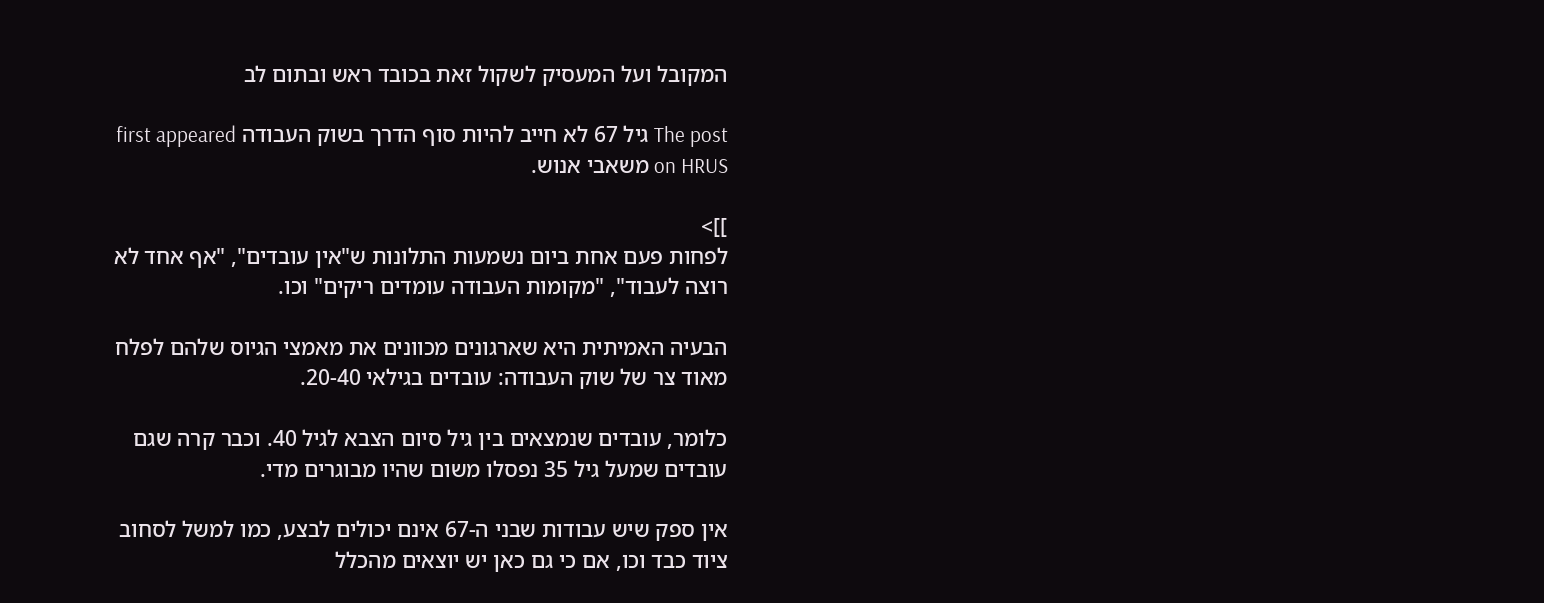המקובל ועל המעסיק לשקול זאת בכובד ראש ובתום לב

The post גיל 67 לא חייב להיות סוף הדרך בשוק העבודה first appeared on HRUS משאבי אנוש.

]]>
לפחות פעם אחת ביום נשמעות התלונות ש"אין עובדים", "אף אחד לא רוצה לעבוד", "מקומות העבודה עומדים ריקים" וכו.

הבעיה האמיתית היא שארגונים מכוונים את מאמצי הגיוס שלהם לפלח מאוד צר של שוק העבודה: עובדים בגילאי 20-40.

כלומר, עובדים שנמצאים בין גיל סיום הצבא לגיל 40. וכבר קרה שגם עובדים שמעל גיל 35 נפסלו משום שהיו מבוגרים מדי.

אין ספק שיש עבודות שבני ה-67 אינם יכולים לבצע, כמו למשל לסחוב ציוד כבד וכו, אם כי גם כאן יש יוצאים מהכלל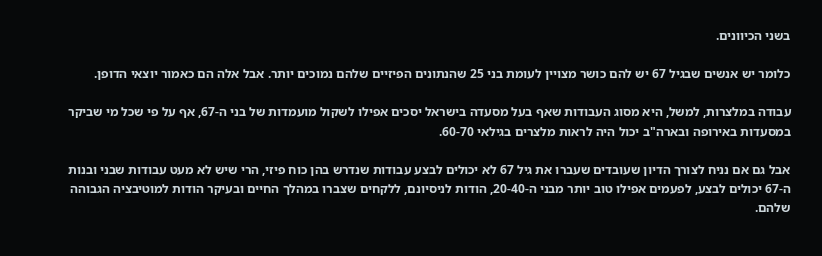בשני הכיוונים.

כלומר יש אנשים שבגיל 67 יש להם כושר מצויין לעומת בני 25 שהנתונים הפיזיים שלהם נמוכים יותר. אבל אלה הם כאמור יוצאי הדופן.

עבודה במלצרות, למשל, היא מסוג העבודות שאף בעל מסעדה בישראל יסכים אפילו לשקול מועמדות של בני ה-67, אף על פי שכל מי שביקר במסעדות באירופה ובארה"ב יכול היה לראות מלצרים בגילאי 60-70.

אבל גם אם נניח לצורך הדיון שעובדים שעברו את גיל 67 לא יכולים לבצע עבודות שנדרש בהן כוח פיזי, הרי שיש לא מעט עבודות שבני ובנות ה-67 יכולים לבצע, לפעמים אפילו טוב יותר מבני ה-20-40, הודות לניסיונם, ללקחים שצברו במהלך החיים ובעיקר הודות למוטיבציה הגבוהה שלהם.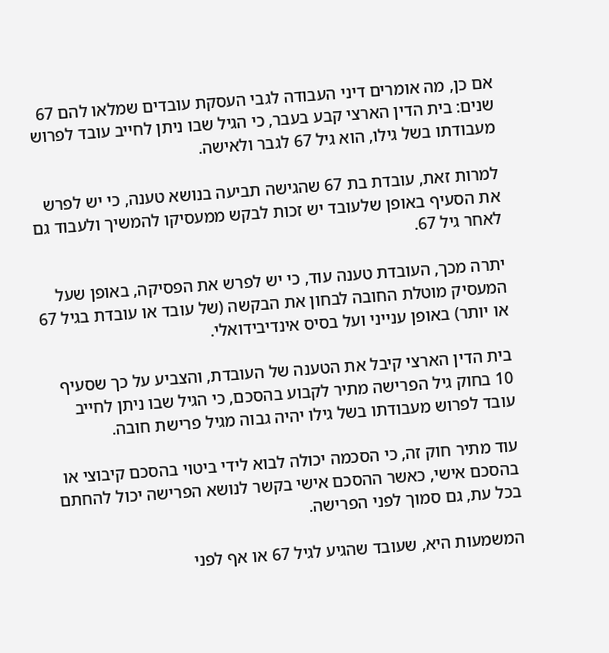אם כן, מה אומרים דיני העבודה לגבי העסקת עובדים שמלאו להם 67 שנים: בית הדין הארצי קבע בעבר, כי הגיל שבו ניתן לחייב עובד לפרוש מעבודתו בשל גילו, הוא גיל 67 לגבר ולאישה.

למרות זאת, עובדת בת 67 שהגישה תביעה בנושא טענה, כי יש לפרש את הסעיף באופן שלעובד יש זכות לבקש ממעסיקו להמשיך ולעבוד גם לאחר גיל 67.

יתרה מכך, העובדת טענה עוד, כי יש לפרש את הפסיקה, באופן שעל המעסיק מוטלת החובה לבחון את הבקשה (של עובד או עובדת בגיל 67 או יותר) באופן ענייני ועל בסיס אינדיבידואלי.

בית הדין הארצי קיבל את הטענה של העובדת, והצביע על כך שסעיף 10 בחוק גיל הפרישה מתיר לקבוע בהסכם, כי הגיל שבו ניתן לחייב עובד לפרוש מעבודתו בשל גילו יהיה גבוה מגיל פרישת חובה.

עוד מתיר חוק זה, כי הסכמה יכולה לבוא לידי ביטוי בהסכם קיבוצי או בהסכם אישי, כאשר ההסכם אישי בקשר לנושא הפרישה יכול להחתם בכל עת, גם סמוך לפני הפרישה.

המשמעות היא, שעובד שהגיע לגיל 67 או אף לפני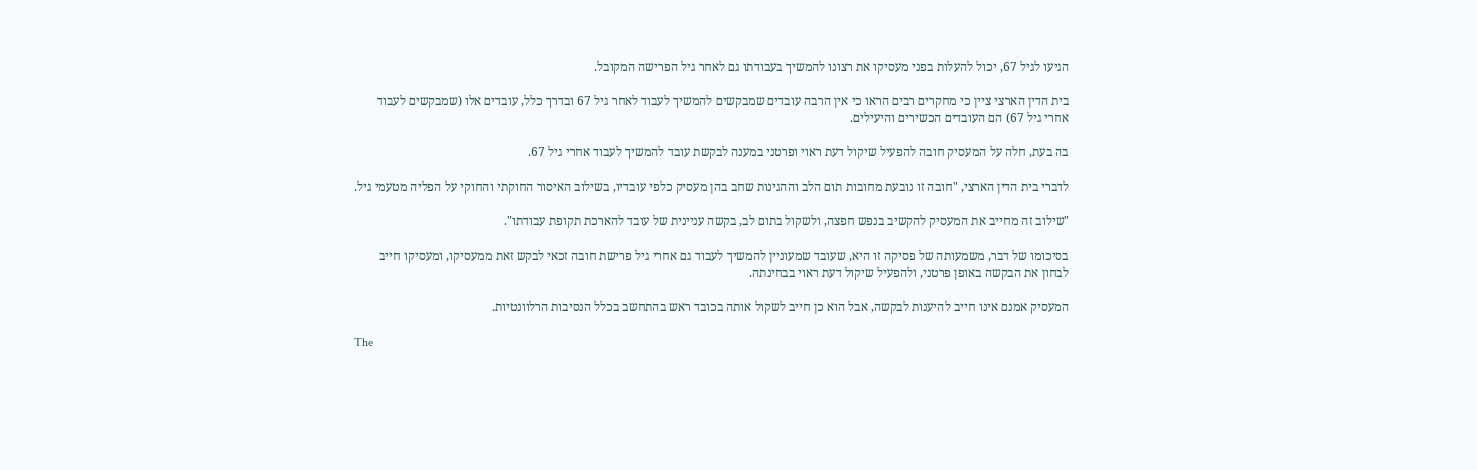הגיעו לגיל 67, יכול להעלות בפני מעסיקו את רצונו להמשיך בעבודתו גם לאחר גיל הפרישה המקובל.

בית הדין הארצי ציין כי מחקרים רבים הראו כי אין הרבה עובדים שמבקשים להמשיך לעבוד לאחר גיל 67 ובדרך כלל, עובדים אלו (שמבקשים לעבוד אחרי גיל 67) הם העובדים הכשירים והיעילים.

בה בעת, חלה על המעסיק חובה להפעיל שיקול דעת ראוי ופרטני במענה לבקשת עובד להמשיך לעבוד אחרי גיל 67.

לדברי בית הדין הארצי, "חובה זו נובעת מחובות תום הלב וההגינות שחב בהן מעסיק כלפי עובדיו, בשילוב האיסור החוקתי והחוקי על הפליה מטעמי גיל.

"שילוב זה מחייב את המעסיק להקשיב בנפש חפצה, ולשקול בתום לב, בקשה עניינית של עובד להארכת תקופת עבודתו".

בסיכומו של דבר, משמעותה של פסיקה זו היא, שעובד שמעוניין להמשיך לעבוד גם אחרי גיל פרישת חובה זכאי לבקש זאת ממעסיקו, ומעסיקו חייב לבחון את הבקשה באופן פרטני, ולהפעיל שיקול דעת ראוי בבחינתה.

המעסיק אמנם אינו חייב להיענות לבקשה, אבל הוא כן חייב לשקול אותה בכובד ראש בהתחשב בכלל הנסיבות הרלוונטיות.

The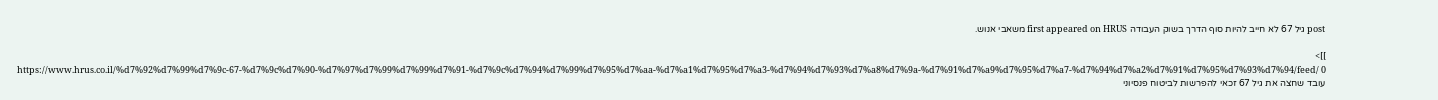post גיל 67 לא חייב להיות סוף הדרך בשוק העבודה first appeared on HRUS משאבי אנוש.

]]>
https://www.hrus.co.il/%d7%92%d7%99%d7%9c-67-%d7%9c%d7%90-%d7%97%d7%99%d7%99%d7%91-%d7%9c%d7%94%d7%99%d7%95%d7%aa-%d7%a1%d7%95%d7%a3-%d7%94%d7%93%d7%a8%d7%9a-%d7%91%d7%a9%d7%95%d7%a7-%d7%94%d7%a2%d7%91%d7%95%d7%93%d7%94/feed/ 0
עובד שחצה את גיל 67 זכאי להפרשות לביטוח פנסיוני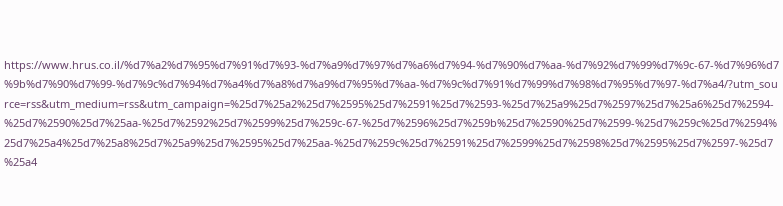https://www.hrus.co.il/%d7%a2%d7%95%d7%91%d7%93-%d7%a9%d7%97%d7%a6%d7%94-%d7%90%d7%aa-%d7%92%d7%99%d7%9c-67-%d7%96%d7%9b%d7%90%d7%99-%d7%9c%d7%94%d7%a4%d7%a8%d7%a9%d7%95%d7%aa-%d7%9c%d7%91%d7%99%d7%98%d7%95%d7%97-%d7%a4/?utm_source=rss&utm_medium=rss&utm_campaign=%25d7%25a2%25d7%2595%25d7%2591%25d7%2593-%25d7%25a9%25d7%2597%25d7%25a6%25d7%2594-%25d7%2590%25d7%25aa-%25d7%2592%25d7%2599%25d7%259c-67-%25d7%2596%25d7%259b%25d7%2590%25d7%2599-%25d7%259c%25d7%2594%25d7%25a4%25d7%25a8%25d7%25a9%25d7%2595%25d7%25aa-%25d7%259c%25d7%2591%25d7%2599%25d7%2598%25d7%2595%25d7%2597-%25d7%25a4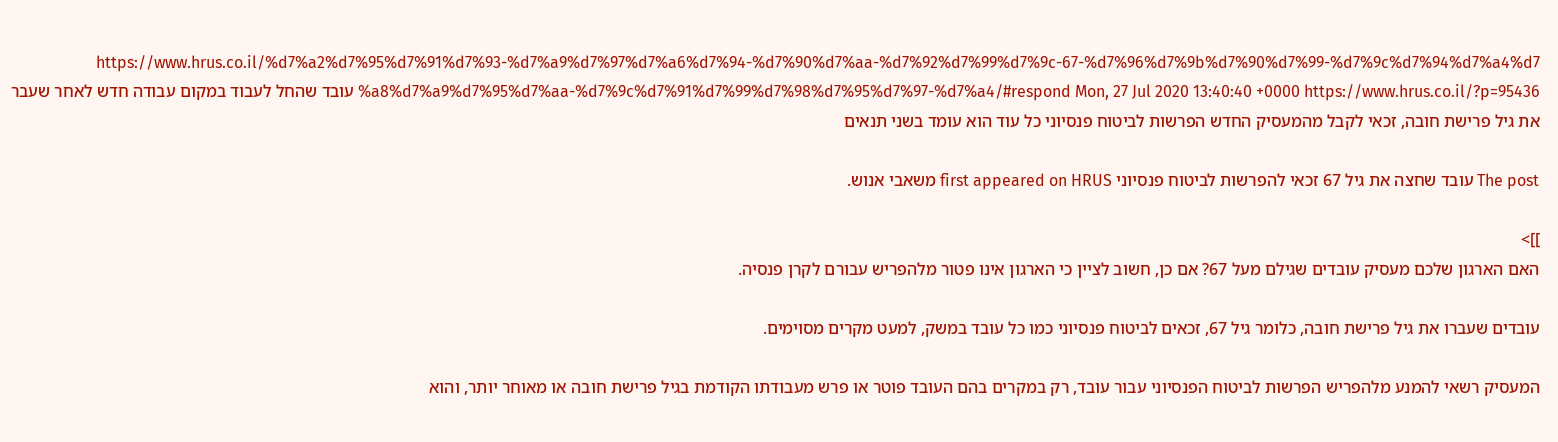https://www.hrus.co.il/%d7%a2%d7%95%d7%91%d7%93-%d7%a9%d7%97%d7%a6%d7%94-%d7%90%d7%aa-%d7%92%d7%99%d7%9c-67-%d7%96%d7%9b%d7%90%d7%99-%d7%9c%d7%94%d7%a4%d7%a8%d7%a9%d7%95%d7%aa-%d7%9c%d7%91%d7%99%d7%98%d7%95%d7%97-%d7%a4/#respond Mon, 27 Jul 2020 13:40:40 +0000 https://www.hrus.co.il/?p=95436 עובד שהחל לעבוד במקום עבודה חדש לאחר שעבר את גיל פרישת חובה, זכאי לקבל מהמעסיק החדש הפרשות לביטוח פנסיוני כל עוד הוא עומד בשני תנאים

The post עובד שחצה את גיל 67 זכאי להפרשות לביטוח פנסיוני first appeared on HRUS משאבי אנוש.

]]>
האם הארגון שלכם מעסיק עובדים שגילם מעל 67? אם כן, חשוב לציין כי הארגון אינו פטור מלהפריש עבורם לקרן פנסיה.

עובדים שעברו את גיל פרישת חובה, כלומר גיל 67, זכאים לביטוח פנסיוני כמו כל עובד במשק, למעט מקרים מסוימים.

המעסיק רשאי להמנע מלהפריש הפרשות לביטוח הפנסיוני עבור עובד, רק במקרים בהם העובד פוטר או פרש מעבודתו הקודמת בגיל פרישת חובה או מאוחר יותר, והוא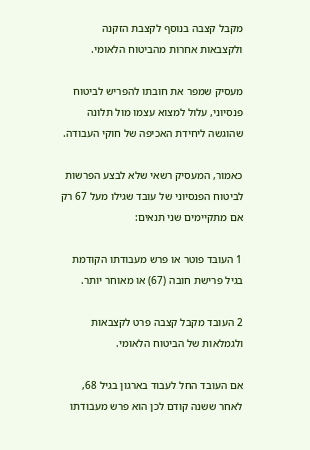מקבל קצבה בנוסף לקצבת הזקנה ולקצבאות אחרות מהביטוח הלאומי.

מעסיק שמפר את חובתו להפריש לביטוח פנסיוני, עלול למצוא עצמו מול תלונה שהוגשה ליחידת האכיפה של חוקי העבודה.

כאמור, המעסיק רשאי שלא לבצע הפרשות לביטוח הפנסיוני של עובד שגילו מעל 67 רק אם מתקיימים שני תנאים:

1 העובד פוטר או פרש מעבודתו הקודמת בגיל פרישת חובה (67) או מאוחר יותר.

2 העובד מקבל קצבה פרט לקצבאות ולגמלאות של הביטוח הלאומי.

אם העובד החל לעבוד בארגון בגיל 68, לאחר ששנה קודם לכן הוא פרש מעבודתו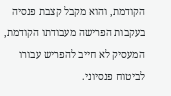הקודמת, והוא מקבל קצבת פנסיה בעקבות הפרישה מעבודתו הקודמת, המעסיק לא חייב להפריש עבורו לביטוח פנסיוני.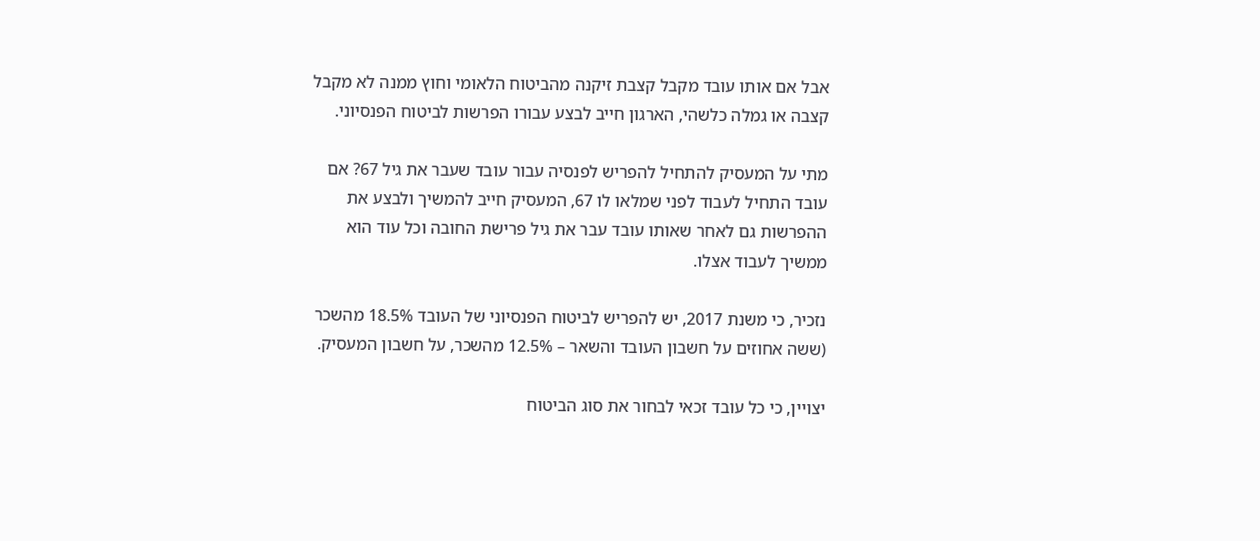אבל אם אותו עובד מקבל קצבת זיקנה מהביטוח הלאומי וחוץ ממנה לא מקבל קצבה או גמלה כלשהי, הארגון חייב לבצע עבורו הפרשות לביטוח הפנסיוני.

מתי על המעסיק להתחיל להפריש לפנסיה עבור עובד שעבר את גיל 67? אם עובד התחיל לעבוד לפני שמלאו לו 67, המעסיק חייב להמשיך ולבצע את ההפרשות גם לאחר שאותו עובד עבר את גיל פרישת החובה וכל עוד הוא ממשיך לעבוד אצלו.

נזכיר, כי משנת 2017, יש להפריש לביטוח הפנסיוני של העובד 18.5% מהשכר (ששה אחוזים על חשבון העובד והשאר – 12.5% מהשכר, על חשבון המעסיק.

יצויין, כי כל עובד זכאי לבחור את סוג הביטוח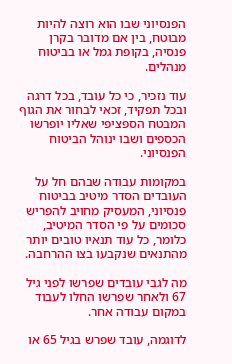הפנסיוני שבו הוא רוצה להיות מבוטח, בין אם מדובר בקרן פנסיה, בקופת גמל או בביטוח מנהלים.

עוד נזכיר, כי כל עובד, בכל דרגה ובכל תפקיד, זכאי לבחור את הגוף המבטח הספציפי שאליו יופרשו הכספים ושבו ינוהל הביטוח הפנסיוני.

במקומות עבודה שבהם חל על העובדים הסדר מיטיב בביטוח פנסיוני, המעסיק מחויב להפריש סכומים על פי הסדר המיטיב, כלומר, כל עוד תנאיו טובים יותר מהתנאים שנקבעו בצו ההרחבה.

מה לגבי עובדים שפרשו לפני גיל 67 ולאחר שפרשו החלו לעבוד במקום עבודה אחר.

לדוגמה, עובד שפרש בגיל 65 או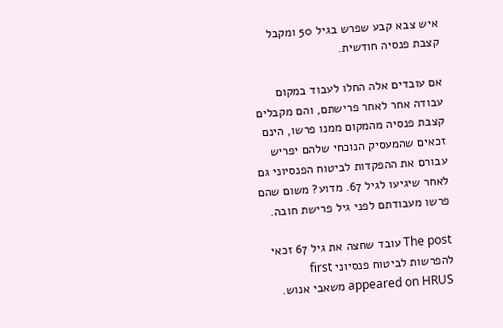איש צבא קבע שפרש בגיל 50 ומקבל קצבת פנסיה חודשית.

אם עובדים אלה החלו לעבוד במקום עבודה אחר לאחר פרישתם, והם מקבלים קצבת פנסיה מהמקום ממנו פרשו, הינם זכאים שהמעסיק הנוכחי שלהם יפריש עבורם את ההפקדות לביטוח הפנסיוני גם לאחר שיגיעו לגיל 67. מדוע? משום שהם פרשו מעבודתם לפני גיל פרישת חובה.

The post עובד שחצה את גיל 67 זכאי להפרשות לביטוח פנסיוני first appeared on HRUS משאבי אנוש.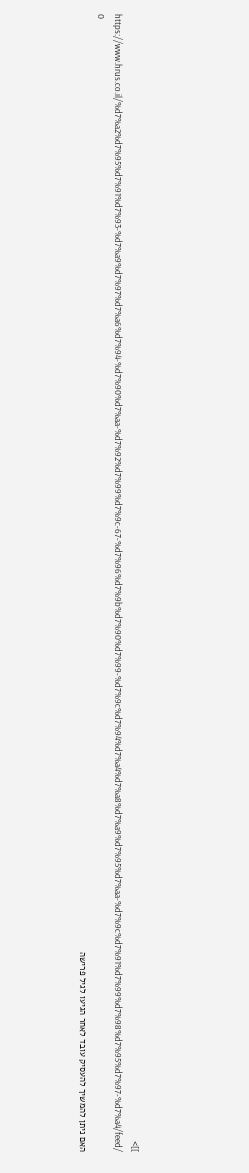]]>
https://www.hrus.co.il/%d7%a2%d7%95%d7%91%d7%93-%d7%a9%d7%97%d7%a6%d7%94-%d7%90%d7%aa-%d7%92%d7%99%d7%9c-67-%d7%96%d7%9b%d7%90%d7%99-%d7%9c%d7%94%d7%a4%d7%a8%d7%a9%d7%95%d7%aa-%d7%9c%d7%91%d7%99%d7%98%d7%95%d7%97-%d7%a4/feed/ 0
האם ניתן להמשיך להעסיק עובד לאחר הגיעו לגיל פרישה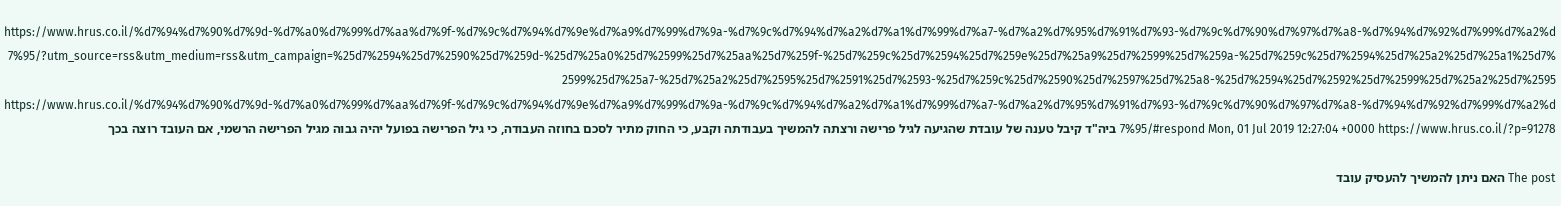https://www.hrus.co.il/%d7%94%d7%90%d7%9d-%d7%a0%d7%99%d7%aa%d7%9f-%d7%9c%d7%94%d7%9e%d7%a9%d7%99%d7%9a-%d7%9c%d7%94%d7%a2%d7%a1%d7%99%d7%a7-%d7%a2%d7%95%d7%91%d7%93-%d7%9c%d7%90%d7%97%d7%a8-%d7%94%d7%92%d7%99%d7%a2%d7%95/?utm_source=rss&utm_medium=rss&utm_campaign=%25d7%2594%25d7%2590%25d7%259d-%25d7%25a0%25d7%2599%25d7%25aa%25d7%259f-%25d7%259c%25d7%2594%25d7%259e%25d7%25a9%25d7%2599%25d7%259a-%25d7%259c%25d7%2594%25d7%25a2%25d7%25a1%25d7%2599%25d7%25a7-%25d7%25a2%25d7%2595%25d7%2591%25d7%2593-%25d7%259c%25d7%2590%25d7%2597%25d7%25a8-%25d7%2594%25d7%2592%25d7%2599%25d7%25a2%25d7%2595 https://www.hrus.co.il/%d7%94%d7%90%d7%9d-%d7%a0%d7%99%d7%aa%d7%9f-%d7%9c%d7%94%d7%9e%d7%a9%d7%99%d7%9a-%d7%9c%d7%94%d7%a2%d7%a1%d7%99%d7%a7-%d7%a2%d7%95%d7%91%d7%93-%d7%9c%d7%90%d7%97%d7%a8-%d7%94%d7%92%d7%99%d7%a2%d7%95/#respond Mon, 01 Jul 2019 12:27:04 +0000 https://www.hrus.co.il/?p=91278 ביה"ד קיבל טענה של עובדת שהגיעה לגיל פרישה ורצתה להמשיך בעבודתה וקבע, כי החוק מתיר לסכם בחוזה העבודה, כי גיל הפרישה בפועל יהיה גבוה מגיל הפרישה הרשמי, אם העובד רוצה בכך

The post האם ניתן להמשיך להעסיק עובד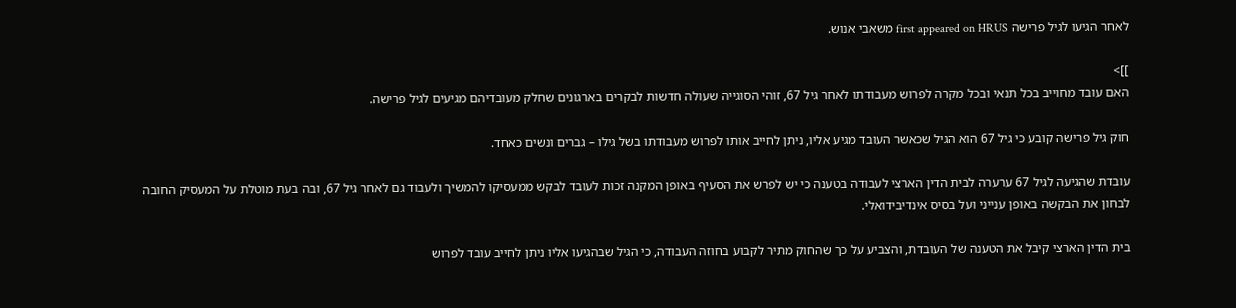לאחר הגיעו לגיל פרישה first appeared on HRUS משאבי אנוש.

]]>
האם עובד מחוייב בכל תנאי ובכל מקרה לפרוש מעבודתו לאחר גיל 67, זוהי הסוגייה שעולה חדשות לבקרים בארגונים שחלק מעובדיהם מגיעים לגיל פרישה.

חוק גיל פרישה קובע כי גיל 67 הוא הגיל שכאשר העובד מגיע אליו, ניתן לחייב אותו לפרוש מעבודתו בשל גילו – גברים ונשים כאחד.

עובדת שהגיעה לגיל 67 ערערה לבית הדין הארצי לעבודה בטענה כי יש לפרש את הסעיף באופן המקנה זכות לעובד לבקש ממעסיקו להמשיך ולעבוד גם לאחר גיל 67, ובה בעת מוטלת על המעסיק החובה לבחון את הבקשה באופן ענייני ועל בסיס אינדיבידואלי.

בית הדין הארצי קיבל את הטענה של העובדת, והצביע על כך שהחוק מתיר לקבוע בחוזה העבודה, כי הגיל שבהגיעו אליו ניתן לחייב עובד לפרוש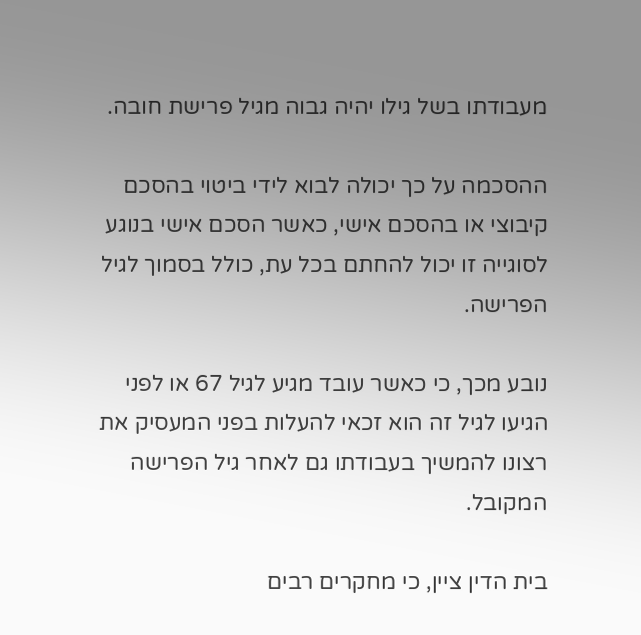מעבודתו בשל גילו יהיה גבוה מגיל פרישת חובה.

ההסכמה על כך יכולה לבוא לידי ביטוי בהסכם קיבוצי או בהסכם אישי, כאשר הסכם אישי בנוגע לסוגייה זו יכול להחתם בכל עת, כולל בסמוך לגיל הפרישה.

נובע מכך, כי כאשר עובד מגיע לגיל 67 או לפני הגיעו לגיל זה הוא זכאי להעלות בפני המעסיק את רצונו להמשיך בעבודתו גם לאחר גיל הפרישה המקובל.

בית הדין ציין, כי מחקרים רבים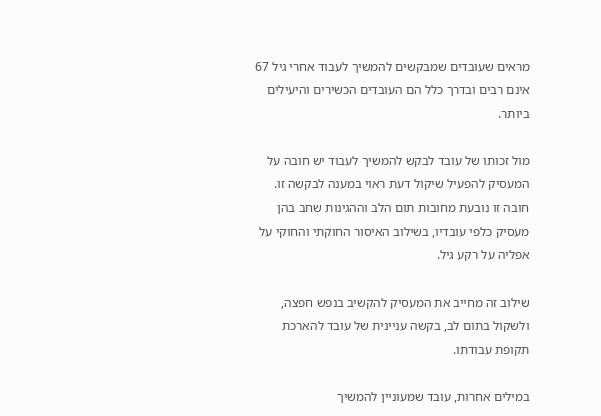מראים שעובדים שמבקשים להמשיך לעבוד אחרי גיל 67 אינם רבים ובדרך כלל הם העובדים הכשירים והיעילים ביותר.

מול זכותו של עובד לבקש להמשיך לעבוד יש חובה על המעסיק להפעיל שיקול דעת ראוי במענה לבקשה זו. חובה זו נובעת מחובות תום הלב וההגינות שחב בהן מעסיק כלפי עובדיו, בשילוב האיסור החוקתי והחוקי על אפליה על רקע גיל.

שילוב זה מחייב את המעסיק להקשיב בנפש חפצה, ולשקול בתום לב, בקשה עניינית של עובד להארכת תקופת עבודתו.

במילים אחרות, עובד שמעוניין להמשיך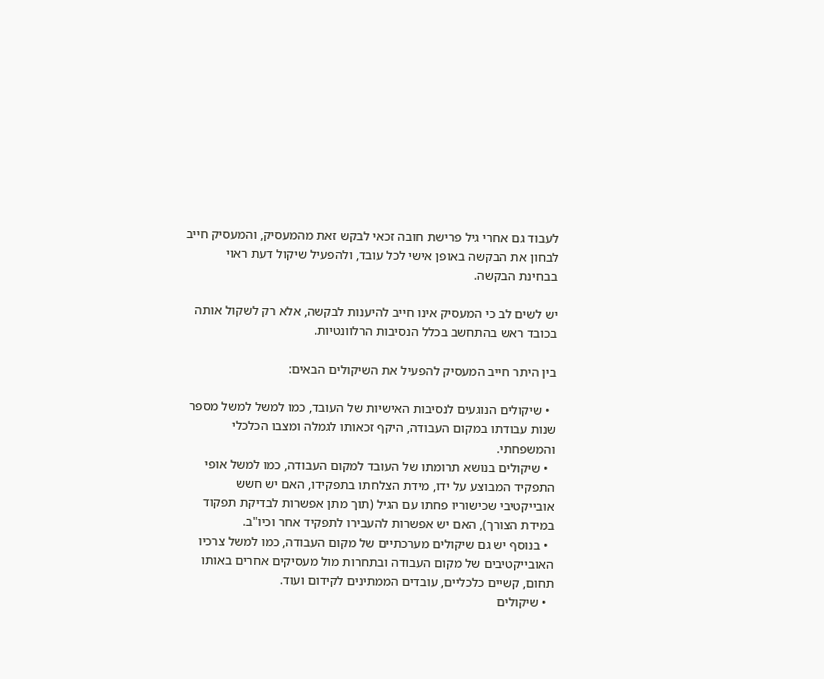לעבוד גם אחרי גיל פרישת חובה זכאי לבקש זאת מהמעסיק, והמעסיק חייב לבחון את הבקשה באופן אישי לכל עובד, ולהפעיל שיקול דעת ראוי בבחינת הבקשה.

יש לשים לב כי המעסיק אינו חייב להיענות לבקשה, אלא רק לשקול אותה בכובד ראש בהתחשב בכלל הנסיבות הרלוונטיות.

בין היתר חייב המעסיק להפעיל את השיקולים הבאים:

  • שיקולים הנוגעים לנסיבות האישיות של העובד, כמו למשל למשל מספר שנות עבודתו במקום העבודה, היקף זכאותו לגמלה ומצבו הכלכלי והמשפחתי.
  • שיקולים בנושא תרומתו של העובד למקום העבודה, כמו למשל אופי התפקיד המבוצע על ידו, מידת הצלחתו בתפקידו, האם יש חשש אובייקטיבי שכישוריו פחתו עם הגיל (תוך מתן אפשרות לבדיקת תפקוד במידת הצורך), האם יש אפשרות להעבירו לתפקיד אחר וכיו"ב.
  • בנוסף יש גם שיקולים מערכתיים של מקום העבודה, כמו למשל צרכיו האובייקטיבים של מקום העבודה ובתחרות מול מעסיקים אחרים באותו תחום, קשיים כלכליים, עובדים הממתינים לקידום ועוד.
  • שיקולים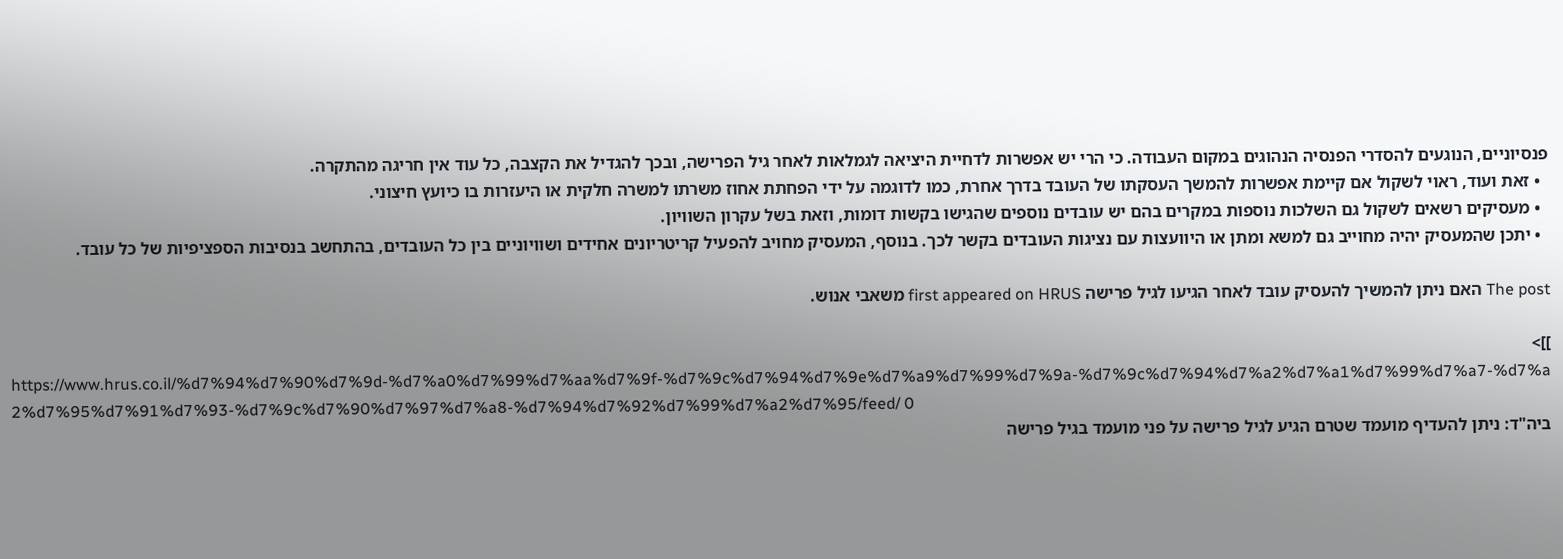פנסיוניים, הנוגעים להסדרי הפנסיה הנהוגים במקום העבודה. כי הרי יש אפשרות לדחיית היציאה לגמלאות לאחר גיל הפרישה, ובכך להגדיל את הקצבה, כל עוד אין חריגה מהתקרה.
  • זאת ועוד, ראוי לשקול אם קיימת אפשרות להמשך העסקתו של העובד בדרך אחרת, כמו לדוגמה על ידי הפחתת אחוז משרתו למשרה חלקית או היעזרות בו כיועץ חיצוני.
  • מעסיקים רשאים לשקול גם השלכות נוספות במקרים בהם יש עובדים נוספים שהגישו בקשות דומות, וזאת בשל עקרון השוויון.
  • יתכן שהמעסיק יהיה מחוייב גם למשא ומתן או היוועצות עם נציגות העובדים בקשר לכך. בנוסף, המעסיק מחויב להפעיל קריטריונים אחידים ושוויוניים בין כל העובדים, בהתחשב בנסיבות הספציפיות של כל עובד.

The post האם ניתן להמשיך להעסיק עובד לאחר הגיעו לגיל פרישה first appeared on HRUS משאבי אנוש.

]]>
https://www.hrus.co.il/%d7%94%d7%90%d7%9d-%d7%a0%d7%99%d7%aa%d7%9f-%d7%9c%d7%94%d7%9e%d7%a9%d7%99%d7%9a-%d7%9c%d7%94%d7%a2%d7%a1%d7%99%d7%a7-%d7%a2%d7%95%d7%91%d7%93-%d7%9c%d7%90%d7%97%d7%a8-%d7%94%d7%92%d7%99%d7%a2%d7%95/feed/ 0
ביה"ד: ניתן להעדיף מועמד שטרם הגיע לגיל פרישה על פני מועמד בגיל פרישה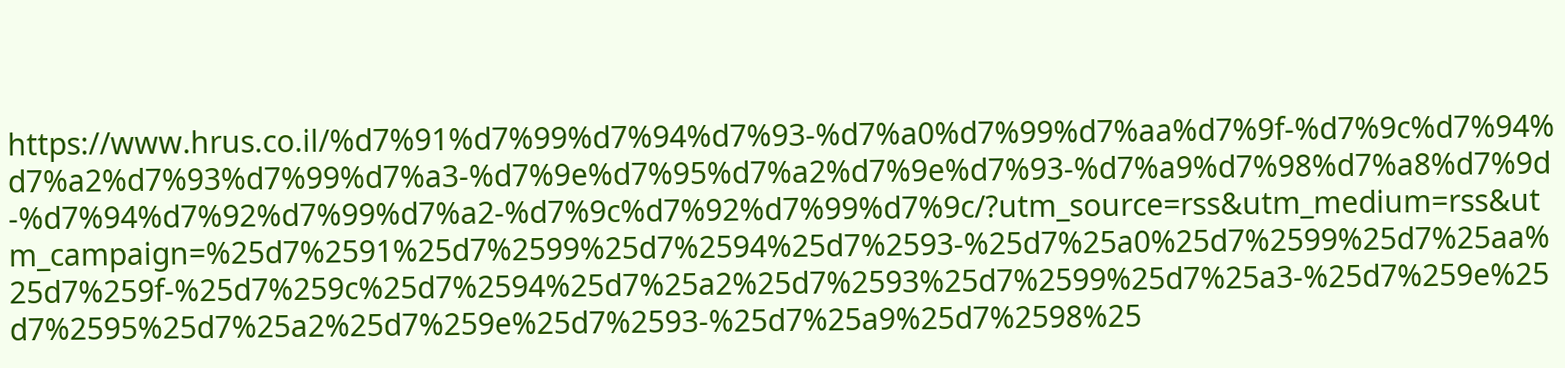https://www.hrus.co.il/%d7%91%d7%99%d7%94%d7%93-%d7%a0%d7%99%d7%aa%d7%9f-%d7%9c%d7%94%d7%a2%d7%93%d7%99%d7%a3-%d7%9e%d7%95%d7%a2%d7%9e%d7%93-%d7%a9%d7%98%d7%a8%d7%9d-%d7%94%d7%92%d7%99%d7%a2-%d7%9c%d7%92%d7%99%d7%9c/?utm_source=rss&utm_medium=rss&utm_campaign=%25d7%2591%25d7%2599%25d7%2594%25d7%2593-%25d7%25a0%25d7%2599%25d7%25aa%25d7%259f-%25d7%259c%25d7%2594%25d7%25a2%25d7%2593%25d7%2599%25d7%25a3-%25d7%259e%25d7%2595%25d7%25a2%25d7%259e%25d7%2593-%25d7%25a9%25d7%2598%25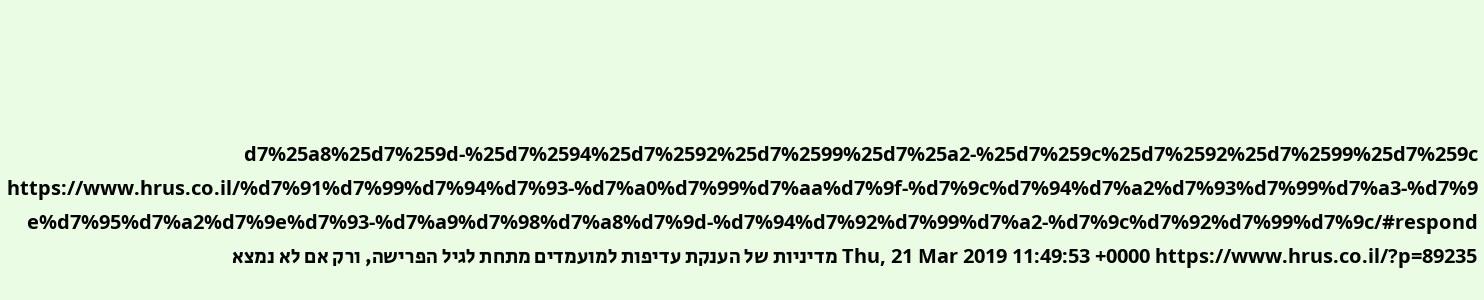d7%25a8%25d7%259d-%25d7%2594%25d7%2592%25d7%2599%25d7%25a2-%25d7%259c%25d7%2592%25d7%2599%25d7%259c https://www.hrus.co.il/%d7%91%d7%99%d7%94%d7%93-%d7%a0%d7%99%d7%aa%d7%9f-%d7%9c%d7%94%d7%a2%d7%93%d7%99%d7%a3-%d7%9e%d7%95%d7%a2%d7%9e%d7%93-%d7%a9%d7%98%d7%a8%d7%9d-%d7%94%d7%92%d7%99%d7%a2-%d7%9c%d7%92%d7%99%d7%9c/#respond Thu, 21 Mar 2019 11:49:53 +0000 https://www.hrus.co.il/?p=89235 מדיניות של הענקת עדיפות למועמדים מתחת לגיל הפרישה, ורק אם לא נמצא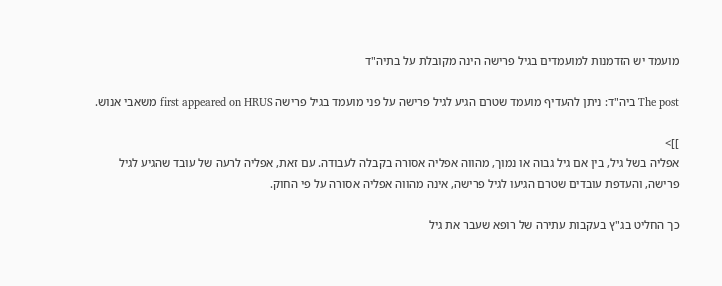מועמד יש הזדמנות למועמדים בגיל פרישה הינה מקובלת על בתיה"ד

The post ביה"ד: ניתן להעדיף מועמד שטרם הגיע לגיל פרישה על פני מועמד בגיל פרישה first appeared on HRUS משאבי אנוש.

]]>
אפליה בשל גיל, בין אם גיל גבוה או נמוך, מהווה אפליה אסורה בקבלה לעבודה. עם זאת, אפליה לרעה של עובד שהגיע לגיל פרישה, והעדפת עובדים שטרם הגיעו לגיל פרישה, אינה מהווה אפליה אסורה על פי החוק.

כך החליט בג"ץ בעקבות עתירה של רופא שעבר את גיל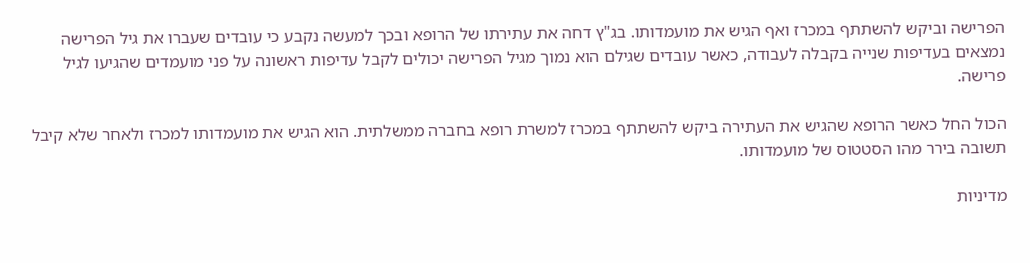הפרישה וביקש להשתתף במכרז ואף הגיש את מועמדותו. בג"ץ דחה את עתירתו של הרופא ובכך למעשה נקבע כי עובדים שעברו את גיל הפרישה נמצאים בעדיפות שנייה בקבלה לעבודה, כאשר עובדים שגילם הוא נמוך מגיל הפרישה יכולים לקבל עדיפות ראשונה על פני מועמדים שהגיעו לגיל פרישה.

הכול החל כאשר הרופא שהגיש את העתירה ביקש להשתתף במכרז למשרת רופא בחברה ממשלתית. הוא הגיש את מועמדותו למכרז ולאחר שלא קיבל תשובה בירר מהו הסטטוס של מועמדותו.

מדיניות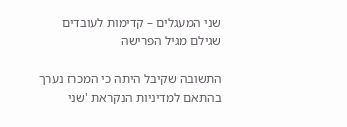שני המעגלים – קדימות לעובדים שגילם מגיל הפרישה

התשובה שקיבל היתה כי המכרז נערך בהתאם למדיניות הנקראת 'שני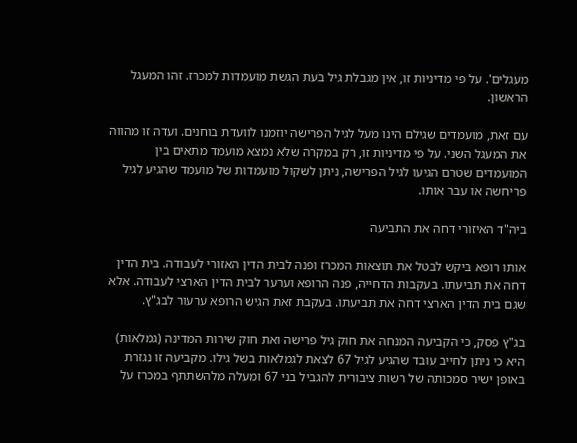מעגלים'. על פי מדיניות זו, אין מגבלת גיל בעת הגשת מועמדות למכרז. זהו המעגל הראשון.

עם זאת, מועמדים שגילם הינו מעל לגיל הפרישה יוזמנו לוועדת בוחנים. ועדה זו מהווה את המעגל השני. על פי מדיניות זו, רק במקרה שלא נמצא מועמד מתאים בין המועמדים שטרם הגיעו לגיל הפרישה, ניתן לשקול מועמדות של מועמד שהגיע לגיל פריחשה או עבר אותו.

ביה"ד האיזורי דחה את התביעה

אותו רופא ביקש לבטל את תוצאות המכרז ופנה לבית הדין האזורי לעבודה. בית הדין דחה את תביעתו. בעקבות הדחייה, פנה הרופא וערער לבית הדין הארצי לעבודה. אלא שגם בית הדין הארצי דחה את תביעתו. בעקבת זאת הגיש הרופא ערעור לבג"ץ.

בג"ץ פסק, כי הקביעה המנחה את חוק גיל פרישה ואת חוק שירות המדינה (גמלאות) היא כי ניתן לחייב עובד שהגיע לגיל 67 לצאת לגמלאות בשל גילו. מקביעה זו נגזרת באופן ישיר סמכותה של רשות ציבורית להגביל בני 67 ומעלה מלהשתתף במכרז על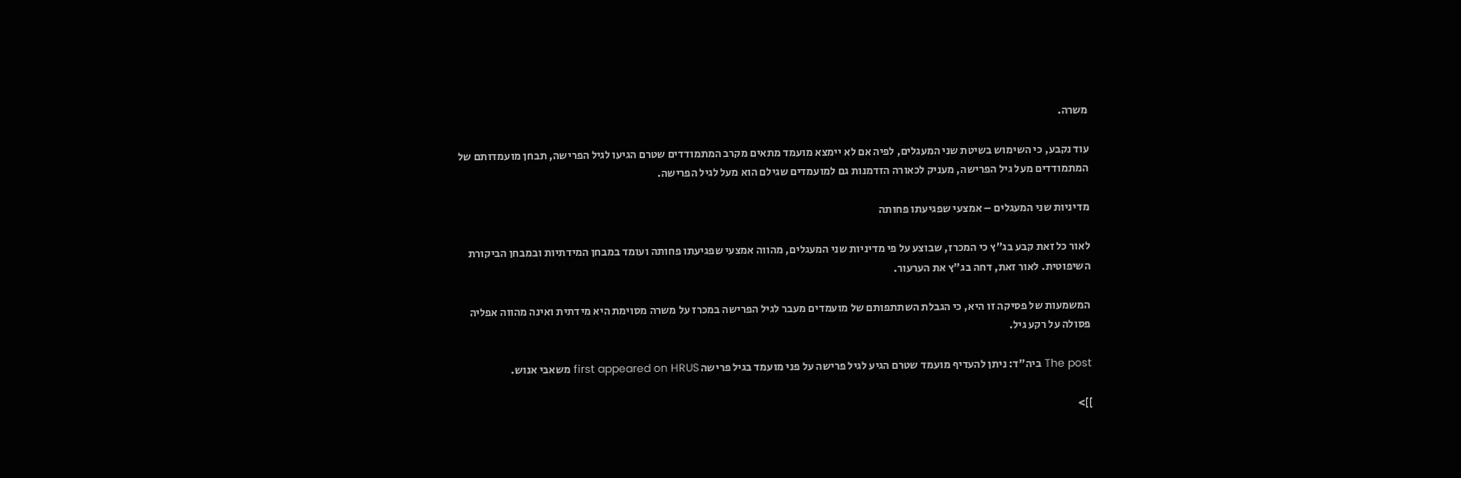משרה.

עוד נקבע, כי השימוש בשיטת שני המעגלים, לפיה אם לא יימצא מועמד מתאים מקרב המתמודדים שטרם הגיעו לגיל הפרישה, תבחן מועמדותם של המתמודדים מעל גיל הפרישה, מעניק לכאורה הזדמנות גם למועמדים שגילם הוא מעל לגיל הפרישה.

מדיניות שני המעגלים – אמצעי שפגיעתו פחותה

לאור כל זאת קבע בג"ץ כי המכרז, שבוצע על פי מדיניות שני המעגלים, מהווה אמצעי שפגיעתו פחותה ועומד במבחן המידתיות ובמבחן הביקורת השיפוטית. לאור זאת, דחה בג"ץ את הערעור.

המשמעות של פסיקה זו היא, כי הגבלת השתתפותם של מועמדים מעבר לגיל הפרישה במכרז על משרה מסוימת היא מידתית ואינה מהווה אפליה פסולה על רקע גיל.

The post ביה"ד: ניתן להעדיף מועמד שטרם הגיע לגיל פרישה על פני מועמד בגיל פרישה first appeared on HRUS משאבי אנוש.

]]>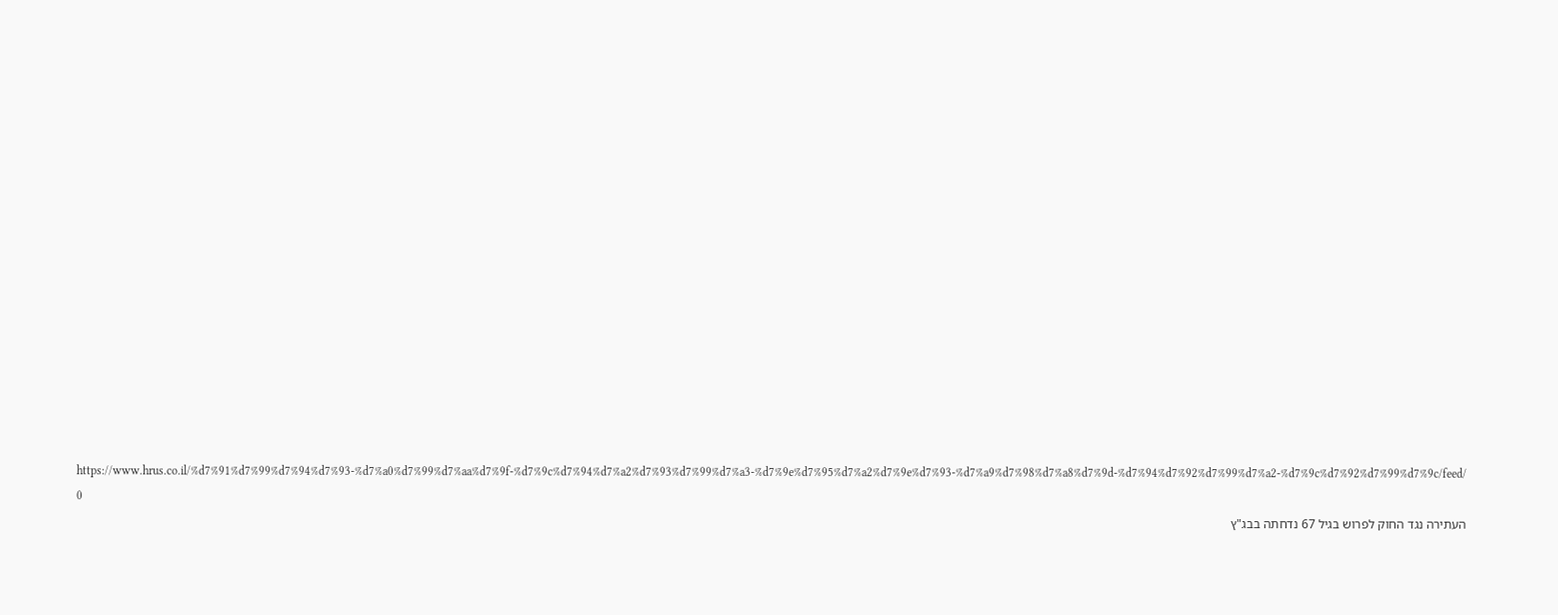https://www.hrus.co.il/%d7%91%d7%99%d7%94%d7%93-%d7%a0%d7%99%d7%aa%d7%9f-%d7%9c%d7%94%d7%a2%d7%93%d7%99%d7%a3-%d7%9e%d7%95%d7%a2%d7%9e%d7%93-%d7%a9%d7%98%d7%a8%d7%9d-%d7%94%d7%92%d7%99%d7%a2-%d7%9c%d7%92%d7%99%d7%9c/feed/ 0
העתירה נגד החוק לפרוש בגיל 67 נדחתה בבג"ץ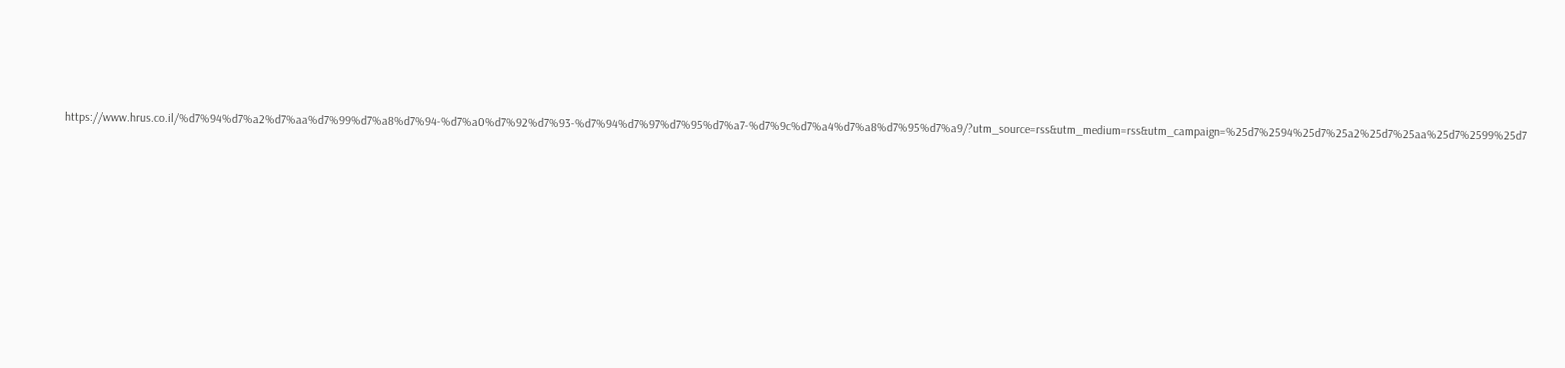https://www.hrus.co.il/%d7%94%d7%a2%d7%aa%d7%99%d7%a8%d7%94-%d7%a0%d7%92%d7%93-%d7%94%d7%97%d7%95%d7%a7-%d7%9c%d7%a4%d7%a8%d7%95%d7%a9/?utm_source=rss&utm_medium=rss&utm_campaign=%25d7%2594%25d7%25a2%25d7%25aa%25d7%2599%25d7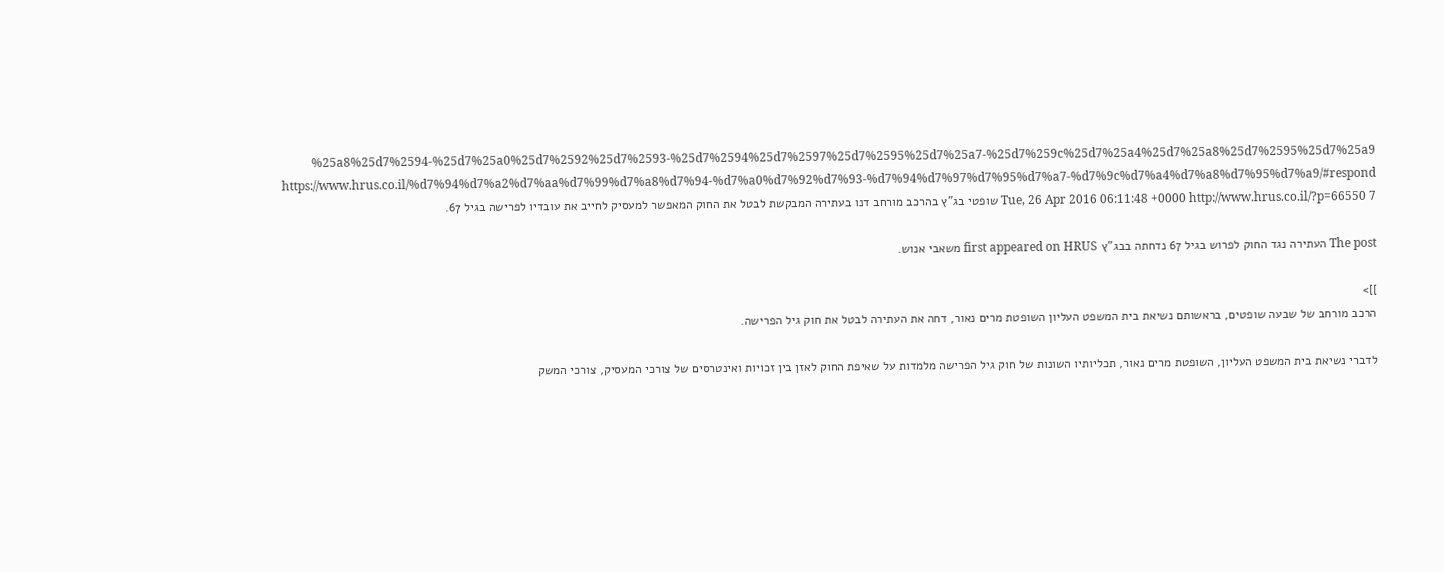%25a8%25d7%2594-%25d7%25a0%25d7%2592%25d7%2593-%25d7%2594%25d7%2597%25d7%2595%25d7%25a7-%25d7%259c%25d7%25a4%25d7%25a8%25d7%2595%25d7%25a9 https://www.hrus.co.il/%d7%94%d7%a2%d7%aa%d7%99%d7%a8%d7%94-%d7%a0%d7%92%d7%93-%d7%94%d7%97%d7%95%d7%a7-%d7%9c%d7%a4%d7%a8%d7%95%d7%a9/#respond Tue, 26 Apr 2016 06:11:48 +0000 http://www.hrus.co.il/?p=66550 7 שופטי בג"ץ בהרכב מורחב דנו בעתירה המבקשת לבטל את החוק המאפשר למעסיק לחייב את עובדיו לפרישה בגיל 67.

The post העתירה נגד החוק לפרוש בגיל 67 נדחתה בבג"ץ first appeared on HRUS משאבי אנוש.

]]>
הרכב מורחב של שבעה שופטים, בראשותם נשיאת בית המשפט העליון השופטת מרים נאור, דחה את העתירה לבטל את חוק גיל הפרישה.

לדברי נשיאת בית המשפט העליון, השופטת מרים נאור, תכליותיו השונות של חוק גיל הפרישה מלמדות על שאיפת החוק לאזן בין זכויות ואינטרסים של צורכי המעסיק, צורכי המשק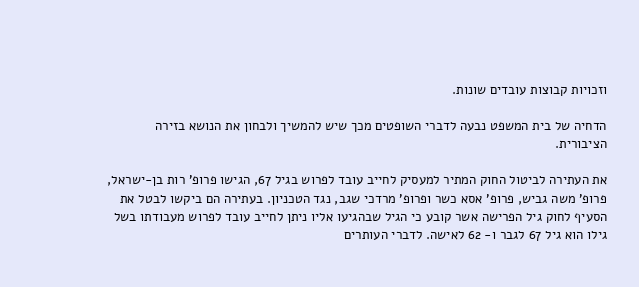וזכויות קבוצות עובדים שונות.

הדחיה של בית המשפט נבעה לדברי השופטים מכך שיש להמשיך ולבחון את הנושא בזירה הציבורית.

את העתירה לביטול החוק המתיר למעסיק לחייב עובד לפרוש בגיל 67, הגישו פרופ' רות בן-ישראל, פרופ' משה גביש, פרופ' אסא כשר ופרופ' מרדכי שגב, נגד הטכניון. בעתירה הם ביקשו לבטל את הסעיף לחוק גיל הפרישה אשר קובע כי הגיל שבהגיעו אליו ניתן לחייב עובד לפרוש מעבודתו בשל גילו הוא גיל 67 לגבר ו- 62 לאישה. לדברי העותרים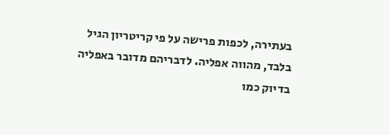בעתירה, לכפות פרישה על פי קריטריון הגיל בלבד, מהווה אפליה. לדבריהם מדובר באפליה בדיוק כמו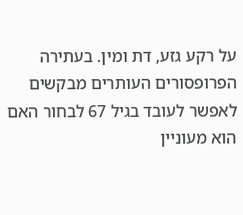על רקע גזע, דת ומין. בעתירה הפרופסורים העותרים מבקשים לאפשר לעובד בגיל 67 לבחור האם הוא מעוניין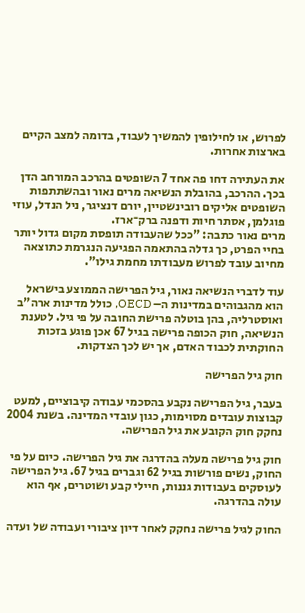לפרוש, או לחילופין להמשיך לעבוד, בדומה למצב הקיים בארצות אחרות.

את העתירה דחו פה אחד 7 השופטים בהרכב המורחב הדן בכך. ההרכב, בהובלת הנשיאה מרים נאור ובהשתתפות השופטים אליקים רובינשטיין, יורם דנציגר, ניל הנדל, עוזי פוגלמן, אסתר חיות ודפנה ברק־ארז.
מרים נאור כתבה: "ככל שהעבודה תופסת מקום גדול יותר בחיי הפרט, כך גדלה בהתאמה הפגיעה הנגרמת כתוצאה מחיוב עובד לפרוש מעבודתו מחמת גילו".

עוד לדברי הנשיאה נאור, גיל הפרישה הממוצע בישראל הוא מהגבוהים במדינות ה– OECD, כולל מדינות ארה"ב ואוסטרליה, בהן בוטלה פרישת החובה על פי גיל. לטענת הנשיאה, חוק הכופה פרישה בגיל 67 אכן פוגע בזכות החוקתית לכבוד האדם, אך יש לכך הצדקות.

חוק גיל הפרישה

בעבר, גיל הפרישה נקבע בהסכמי עבודה קיבוציים, למעט קבוצות עובדים מסוימות, כגון עובדי המדינה. בשנת 2004 נחקק חוק הקובע את גיל הפרישה.

חוק גיל פרישה מעלה בהדרגה את גיל הפרישה. כיום על פי החוק, נשים פורשות בגיל 62 וגברים בגיל 67. גיל הפרישה לעוסקים בעבודות גננות, חיילי קבע ושוטרים, אף הוא עולה בהדרגה.

החוק לגיל פרישה נחקק לאחר דיון ציבורי ועבודה של ועדה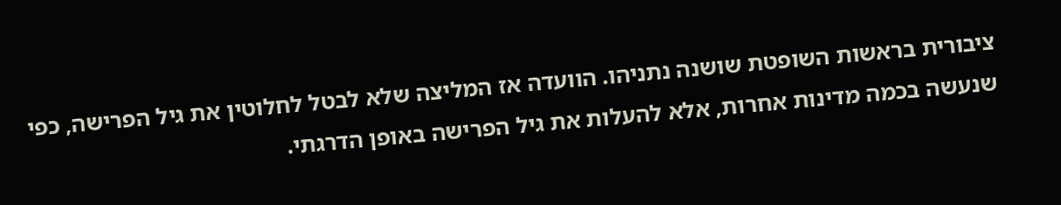ציבורית בראשות השופטת שושנה נתניהו. הוועדה אז המליצה שלא לבטל לחלוטין את גיל הפרישה, כפי שנעשה בכמה מדינות אחרות, אלא להעלות את גיל הפרישה באופן הדרגתי.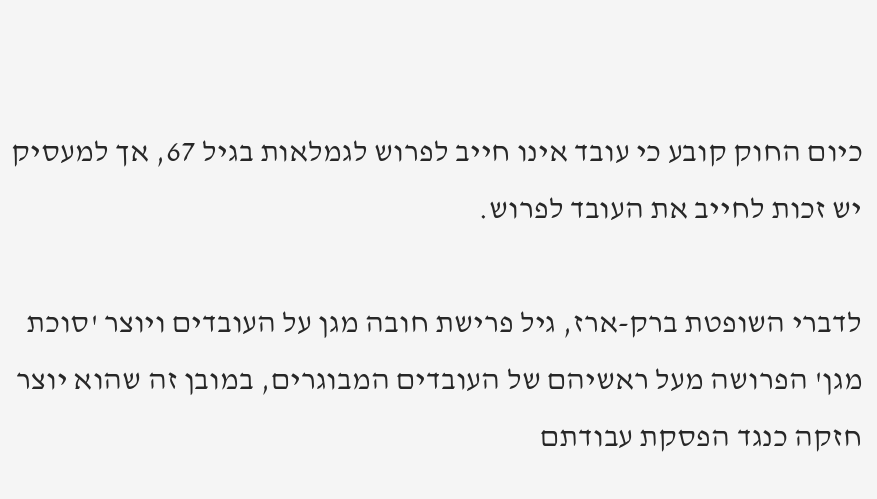כיום החוק קובע כי עובד אינו חייב לפרוש לגמלאות בגיל 67, אך למעסיק יש זכות לחייב את העובד לפרוש.

לדברי השופטת ברק-ארז, גיל פרישת חובה מגן על העובדים ויוצר 'סוכת מגן' הפרושה מעל ראשיהם של העובדים המבוגרים, במובן זה שהוא יוצר חזקה כנגד הפסקת עבודתם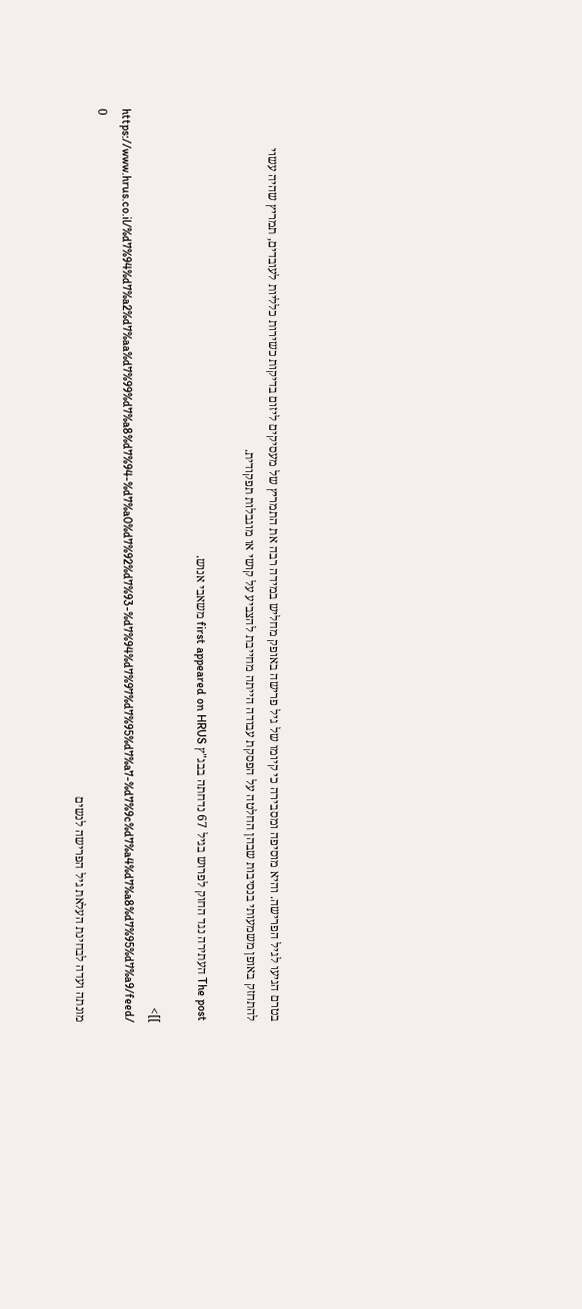בטרם הגיעו לגיל הפרישה. והיא מוסיפה ומסבירה כי קיומו של גיל פרישה באופק מחליש במידה רבה את התמריץ של מעסיקים ליזום בדיקות כשירות כלליות לעובדים, תמריץ שהיה עשוי להתחזק באופן משמעותי בנסיבות שבהן החלטה על הפסקת עבודה הייתה מחייבת להצביע על קושי או מוגבלות תפקודית.

The post העתירה נגד החוק לפרוש בגיל 67 נדחתה בבג"ץ first appeared on HRUS משאבי אנוש.

]]>
https://www.hrus.co.il/%d7%94%d7%a2%d7%aa%d7%99%d7%a8%d7%94-%d7%a0%d7%92%d7%93-%d7%94%d7%97%d7%95%d7%a7-%d7%9c%d7%a4%d7%a8%d7%95%d7%a9/feed/ 0
מונתה ועדה לבחינת העלאת גיל הפרישה לנשים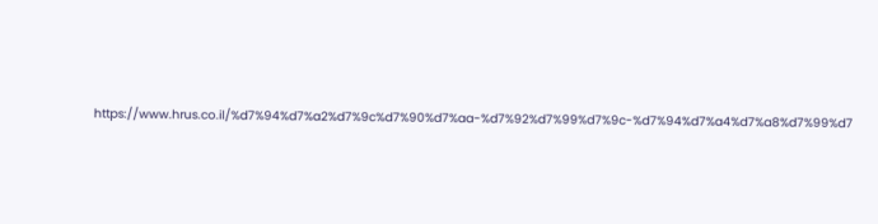https://www.hrus.co.il/%d7%94%d7%a2%d7%9c%d7%90%d7%aa-%d7%92%d7%99%d7%9c-%d7%94%d7%a4%d7%a8%d7%99%d7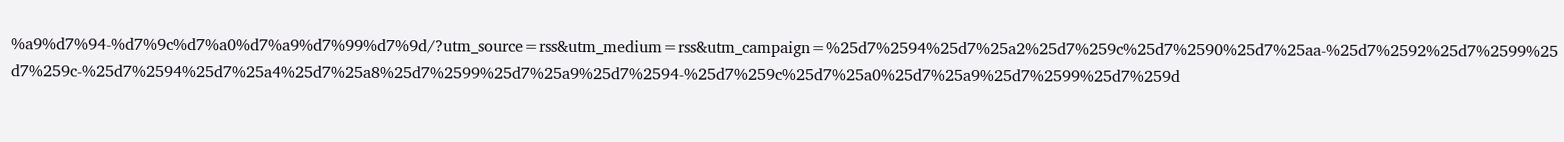%a9%d7%94-%d7%9c%d7%a0%d7%a9%d7%99%d7%9d/?utm_source=rss&utm_medium=rss&utm_campaign=%25d7%2594%25d7%25a2%25d7%259c%25d7%2590%25d7%25aa-%25d7%2592%25d7%2599%25d7%259c-%25d7%2594%25d7%25a4%25d7%25a8%25d7%2599%25d7%25a9%25d7%2594-%25d7%259c%25d7%25a0%25d7%25a9%25d7%2599%25d7%259d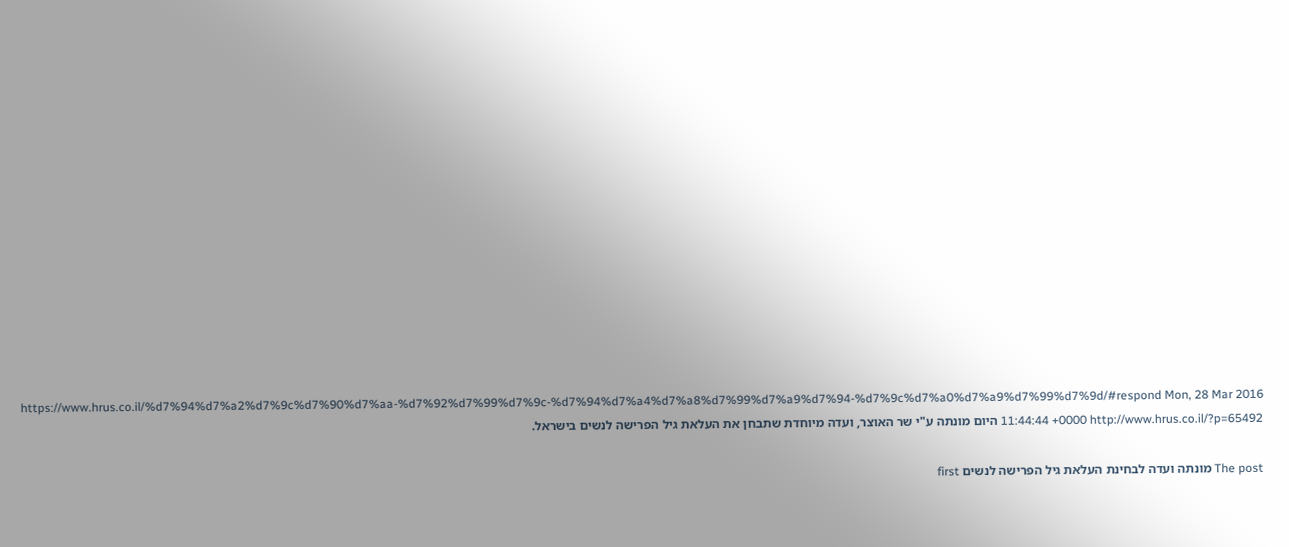https://www.hrus.co.il/%d7%94%d7%a2%d7%9c%d7%90%d7%aa-%d7%92%d7%99%d7%9c-%d7%94%d7%a4%d7%a8%d7%99%d7%a9%d7%94-%d7%9c%d7%a0%d7%a9%d7%99%d7%9d/#respond Mon, 28 Mar 2016 11:44:44 +0000 http://www.hrus.co.il/?p=65492 היום מונתה ע"י שר האוצר, ועדה מיוחדת שתבחן את העלאת גיל הפרישה לנשים בישראל.

The post מונתה ועדה לבחינת העלאת גיל הפרישה לנשים first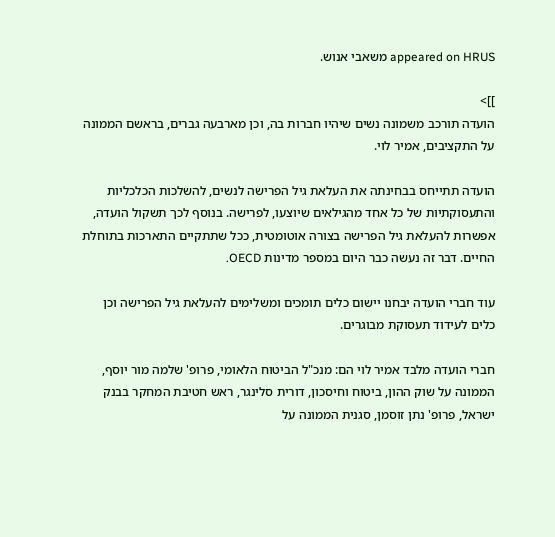appeared on HRUS משאבי אנוש.

]]>
הועדה תורכב משמונה נשים שיהיו חברות בה, וכן מארבעה גברים, בראשם הממונה על התקציבים, אמיר לוי.

הועדה תתייחס בבחינתה את העלאת גיל הפרישה לנשים, להשלכות הכלכליות והתעסוקתיות של כל אחד מהגילאים שיוצעו, לפרישה. בנוסף לכך תשקול הועדה, אפשרות להעלאת גיל הפרישה בצורה אוטומטית, ככל שתתקיים התארכות בתוחלת החיים. דבר זה נעשה כבר היום במספר מדינות OECD.

עוד חברי הועדה יבחנו יישום כלים תומכים ומשלימים להעלאת גיל הפרישה וכן כלים לעידוד תעסוקת מבוגרים.

חברי הועדה מלבד אמיר לוי הם: מנכ"ל הביטוח הלאומי, פרופ' שלמה מור יוסף, הממונה על שוק ההון, ביטוח וחיסכון, דורית סלינגר, ראש חטיבת המחקר בבנק ישראל, פרופ' נתן זוסמן, סגנית הממונה על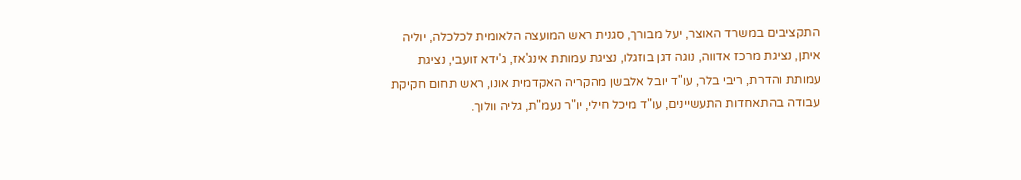התקציבים במשרד האוצר, יעל מבורך, סגנית ראש המועצה הלאומית לכלכלה, יוליה איתן, נציגת מרכז אדווה, נוגה דגן בוזגלו, נציגת עמותת אינג'אז, ג'ידא זועבי, נציגת עמותת והדרת, ריבי בלר, עו"ד יובל אלבשן מהקריה האקדמית אונו, ראש תחום חקיקת עבודה בהתאחדות התעשיינים, עו"ד מיכל חילי, יו"ר נעמ"ת, גליה וולוך.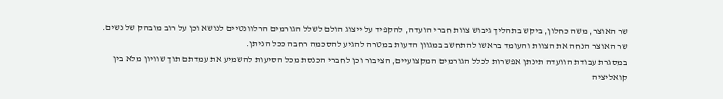שר האוצר, משה כחלון, ביקש בתהליך גיבוש צוות חברי הועדה, להקפיד על ייצוג הולם לשלל הגורמים הרלוונטיים לנושא וכן על רוב מובהק של נשים. שר האוצר הנחה את הצוות והעומד בראשו להתחשב במגוון הדעות במטרה להגיע להסכמה רחבה ככל הניתן.
במסגרת עבודת הוועדה תינתן אפשרות לכלל הגורמים המקצועיים, הציבור וכן לחברי הכנסת מכל הסיעות להשמיע את עמדתם תוך שוויון מלא בין קואליציה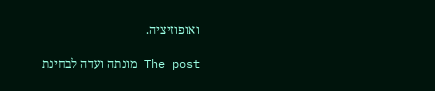ואופוזיציה.

The post מונתה ועדה לבחינת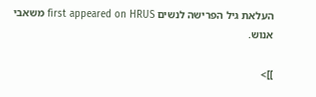העלאת גיל הפרישה לנשים first appeared on HRUS משאבי אנוש.

]]>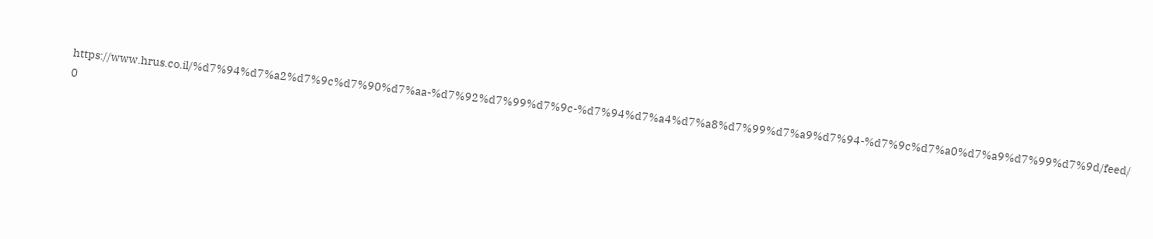https://www.hrus.co.il/%d7%94%d7%a2%d7%9c%d7%90%d7%aa-%d7%92%d7%99%d7%9c-%d7%94%d7%a4%d7%a8%d7%99%d7%a9%d7%94-%d7%9c%d7%a0%d7%a9%d7%99%d7%9d/feed/ 0